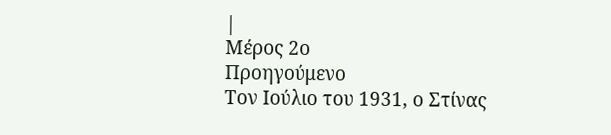|
Μέρος 2ο
Προηγούμενο
Τον Ιούλιο του 1931, ο Στίνας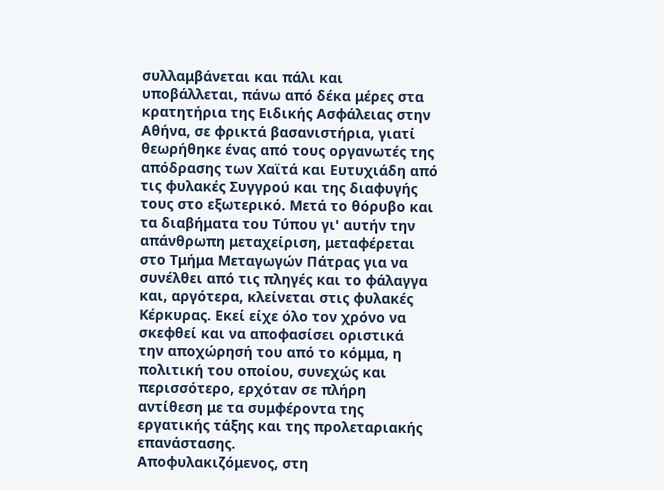συλλαμβάνεται και πάλι και
υποβάλλεται, πάνω από δέκα μέρες στα
κρατητήρια της Ειδικής Ασφάλειας στην
Αθήνα, σε φρικτά βασανιστήρια, γιατί
θεωρήθηκε ένας από τους οργανωτές της
απόδρασης των Χαϊτά και Ευτυχιάδη από
τις φυλακές Συγγρού και της διαφυγής
τους στο εξωτερικό. Μετά το θόρυβο και
τα διαβήματα του Τύπου γι' αυτήν την
απάνθρωπη μεταχείριση, μεταφέρεται
στο Τμήμα Μεταγωγών Πάτρας για να
συνέλθει από τις πληγές και το φάλαγγα
και, αργότερα, κλείνεται στις φυλακές
Κέρκυρας. Εκεί είχε όλο τον χρόνο να
σκεφθεί και να αποφασίσει οριστικά
την αποχώρησή του από το κόμμα, η
πολιτική του οποίου, συνεχώς και
περισσότερο, ερχόταν σε πλήρη
αντίθεση με τα συμφέροντα της
εργατικής τάξης και της προλεταριακής
επανάστασης.
Αποφυλακιζόμενος, στη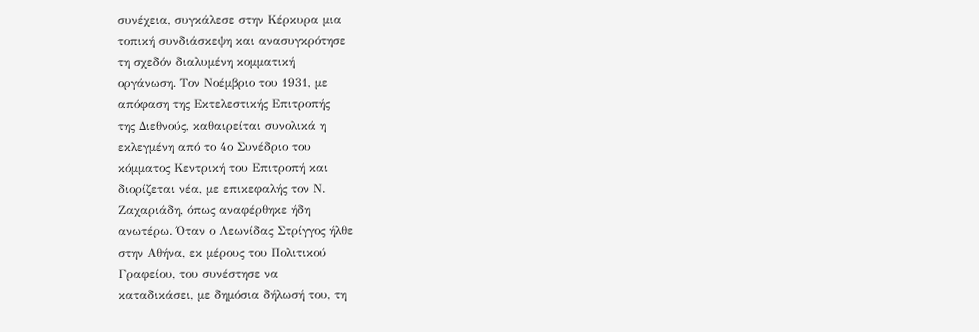συνέχεια, συγκάλεσε στην Κέρκυρα μια
τοπική συνδιάσκεψη και ανασυγκρότησε
τη σχεδόν διαλυμένη κομματική
οργάνωση. Τον Νοέμβριο του 1931, με
απόφαση της Εκτελεστικής Επιτροπής
της Διεθνούς, καθαιρείται συνολικά η
εκλεγμένη από το 4ο Συνέδριο του
κόμματος Κεντρική του Επιτροπή και
διορίζεται νέα, με επικεφαλής τον Ν.
Ζαχαριάδη, όπως αναφέρθηκε ήδη
ανωτέρω. Όταν ο Λεωνίδας Στρίγγος ήλθε
στην Αθήνα, εκ μέρους του Πολιτικού
Γραφείου, του συνέστησε να
καταδικάσει, με δημόσια δήλωσή του, τη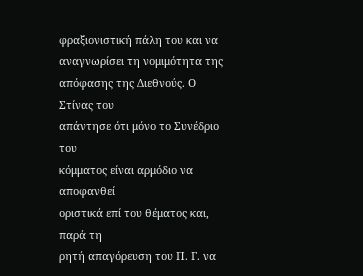φραξιονιστική πάλη του και να
αναγνωρίσει τη νομιμότητα της
απόφασης της Διεθνούς. Ο Στίνας του
απάντησε ότι μόνο το Συνέδριο του
κόμματος είναι αρμόδιο να αποφανθεί
οριστικά επί του θέματος και, παρά τη
ρητή απαγόρευση του Π. Γ. να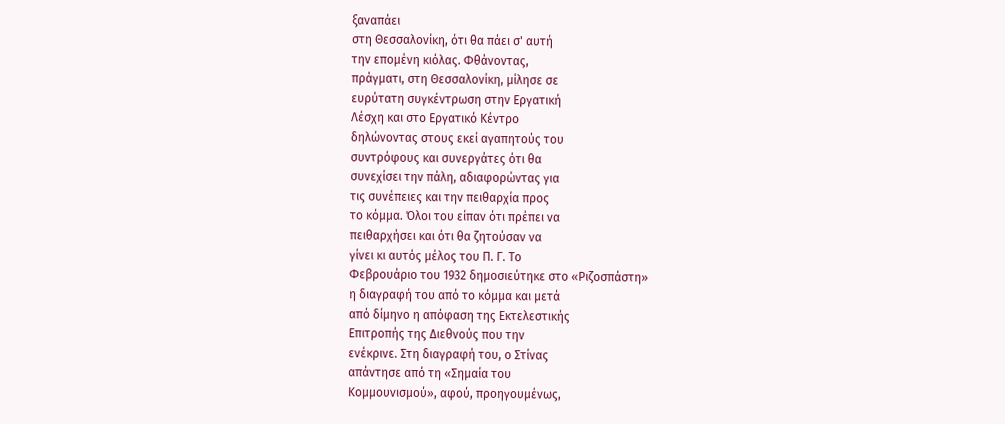ξαναπάει
στη Θεσσαλονίκη, ότι θα πάει σ' αυτή
την επομένη κιόλας. Φθάνοντας,
πράγματι, στη Θεσσαλονίκη, μίλησε σε
ευρύτατη συγκέντρωση στην Εργατική
Λέσχη και στο Εργατικό Κέντρο
δηλώνοντας στους εκεί αγαπητούς του
συντρόφους και συνεργάτες ότι θα
συνεχίσει την πάλη, αδιαφορώντας για
τις συνέπειες και την πειθαρχία προς
το κόμμα. Όλοι του είπαν ότι πρέπει να
πειθαρχήσει και ότι θα ζητούσαν να
γίνει κι αυτός μέλος του Π. Γ. Το
Φεβρουάριο του 1932 δημοσιεύτηκε στο «Ριζοσπάστη»
η διαγραφή του από το κόμμα και μετά
από δίμηνο η απόφαση της Εκτελεστικής
Επιτροπής της Διεθνούς που την
ενέκρινε. Στη διαγραφή του, ο Στίνας
απάντησε από τη «Σημαία του
Κομμουνισμού», αφού, προηγουμένως,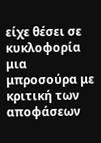είχε θέσει σε κυκλοφορία μια
μπροσούρα με κριτική των αποφάσεων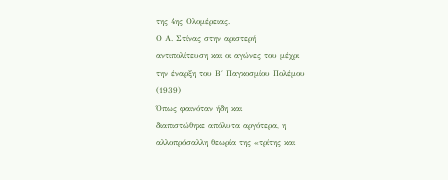της 4ης Ολομέρειας.
Ο Α. Στίνας στην αριστερή
αντιπολίτευση και οι αγώνες του μέχρι
την έναρξη του Β΄ Παγκοσμίου Πολέμου
(1939)
Όπως φαινόταν ήδη και
διαπιστώθηκε απόλυτα αργότερα, η
αλλοπρόσαλλη θεωρία της «τρίτης και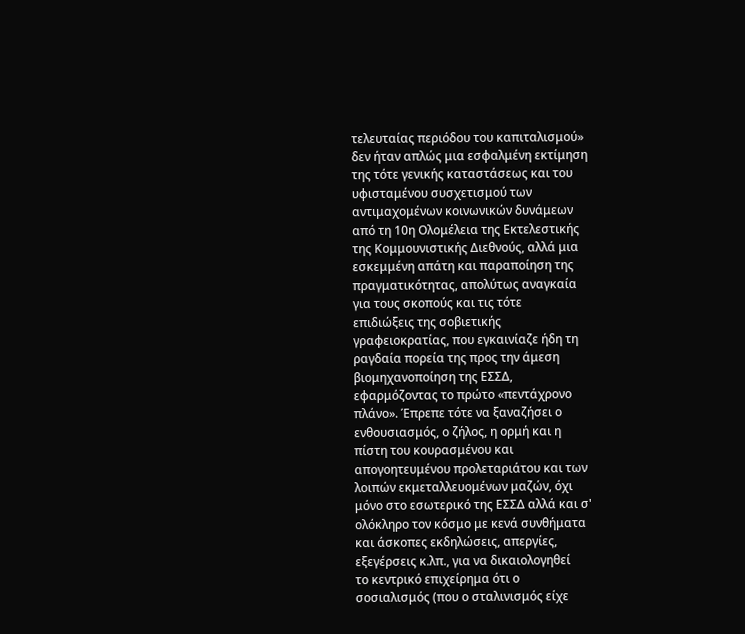τελευταίας περιόδου του καπιταλισμού»
δεν ήταν απλώς μια εσφαλμένη εκτίμηση
της τότε γενικής καταστάσεως και του
υφισταμένου συσχετισμού των
αντιμαχομένων κοινωνικών δυνάμεων
από τη 10η Ολομέλεια της Εκτελεστικής
της Κομμουνιστικής Διεθνούς, αλλά μια
εσκεμμένη απάτη και παραποίηση της
πραγματικότητας, απολύτως αναγκαία
για τους σκοπούς και τις τότε
επιδιώξεις της σοβιετικής
γραφειοκρατίας, που εγκαινίαζε ήδη τη
ραγδαία πορεία της προς την άμεση
βιομηχανοποίηση της ΕΣΣΔ,
εφαρμόζοντας το πρώτο «πεντάχρονο
πλάνο». Έπρεπε τότε να ξαναζήσει ο
ενθουσιασμός, ο ζήλος, η ορμή και η
πίστη του κουρασμένου και
απογοητευμένου προλεταριάτου και των
λοιπών εκμεταλλευομένων μαζών, όχι
μόνο στο εσωτερικό της ΕΣΣΔ αλλά και σ'
ολόκληρο τον κόσμο με κενά συνθήματα
και άσκοπες εκδηλώσεις, απεργίες,
εξεγέρσεις κ.λπ., για να δικαιολογηθεί
το κεντρικό επιχείρημα ότι ο
σοσιαλισμός (που ο σταλινισμός είχε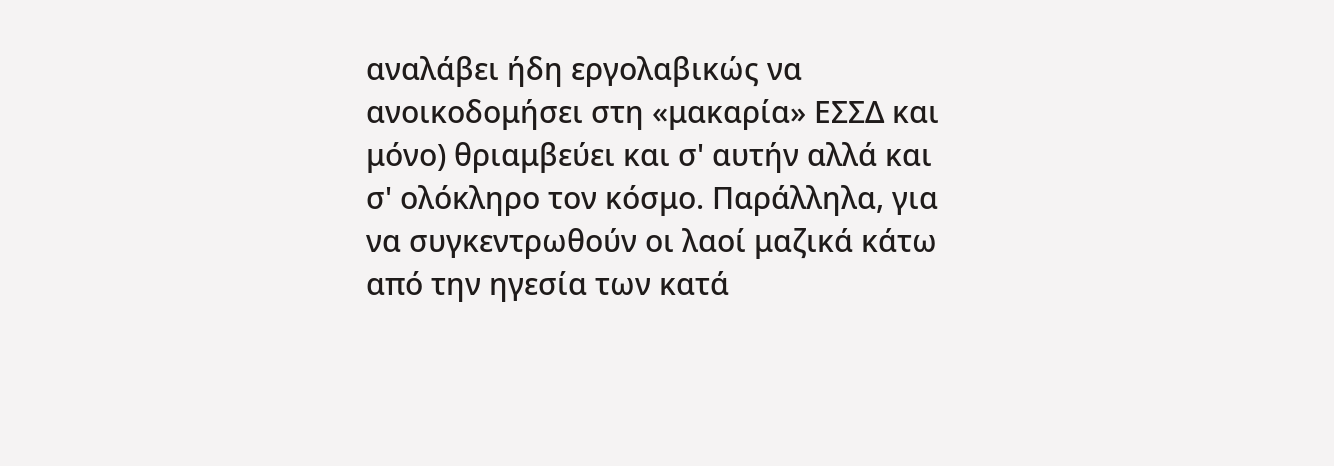αναλάβει ήδη εργολαβικώς να
ανοικοδομήσει στη «μακαρία» ΕΣΣΔ και
μόνο) θριαμβεύει και σ' αυτήν αλλά και
σ' ολόκληρο τον κόσμο. Παράλληλα, για
να συγκεντρωθούν οι λαοί μαζικά κάτω
από την ηγεσία των κατά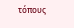τόπους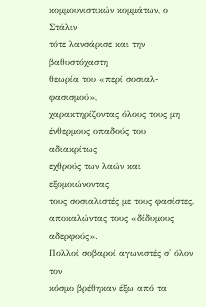κομμουνιστικών κομμάτων, ο Στάλιν
τότε λανσάρισε και την βαθυστόχαστη
θεωρία του «περί σοσιαλ-φασισμού»,
χαρακτηρίζοντας όλους τους μη
ένθερμους οπαδούς του αδιακρίτως
εχθρούς των λαών και εξομοιώνοντας
τους σοσιαλιστές με τους φασίστες,
αποκαλώντας τους «δίδυμους αδερφούς».
Πολλοί σοβαροί αγωνιστές σ' όλον τον
κόσμο βρέθηκαν έξω από τα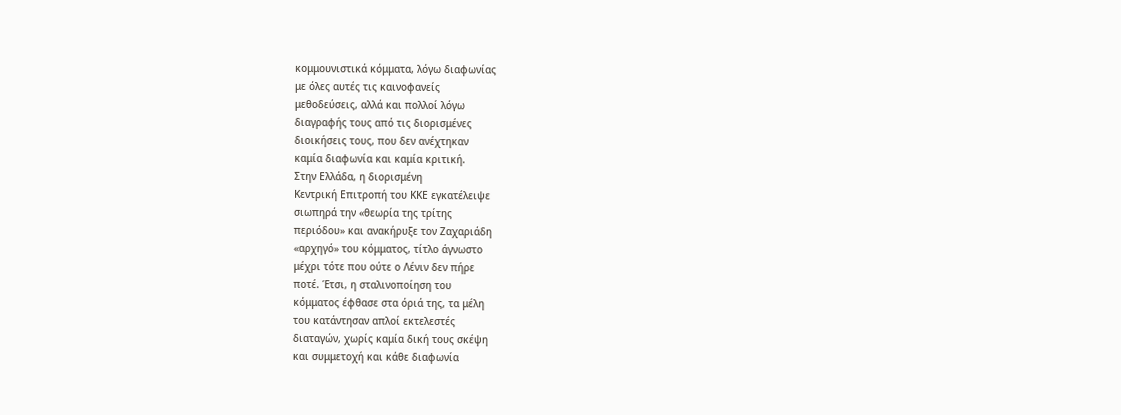κομμουνιστικά κόμματα, λόγω διαφωνίας
με όλες αυτές τις καινοφανείς
μεθοδεύσεις, αλλά και πολλοί λόγω
διαγραφής τους από τις διορισμένες
διοικήσεις τους, που δεν ανέχτηκαν
καμία διαφωνία και καμία κριτική.
Στην Ελλάδα, η διορισμένη
Κεντρική Επιτροπή του ΚΚΕ εγκατέλειψε
σιωπηρά την «θεωρία της τρίτης
περιόδου» και ανακήρυξε τον Ζαχαριάδη
«αρχηγό» του κόμματος, τίτλο άγνωστο
μέχρι τότε που ούτε ο Λένιν δεν πήρε
ποτέ. Έτσι, η σταλινοποίηση του
κόμματος έφθασε στα όριά της, τα μέλη
του κατάντησαν απλοί εκτελεστές
διαταγών, χωρίς καμία δική τους σκέψη
και συμμετοχή και κάθε διαφωνία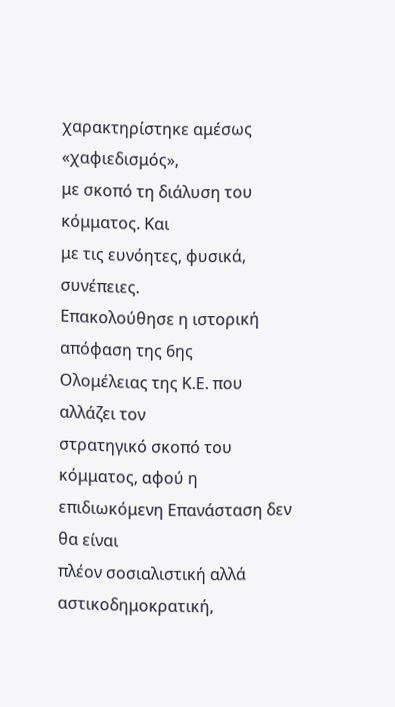χαρακτηρίστηκε αμέσως «χαφιεδισμός»,
με σκοπό τη διάλυση του κόμματος. Και
με τις ευνόητες, φυσικά, συνέπειες.
Επακολούθησε η ιστορική απόφαση της 6ης
Ολομέλειας της Κ.Ε. που αλλάζει τον
στρατηγικό σκοπό του κόμματος, αφού η
επιδιωκόμενη Επανάσταση δεν θα είναι
πλέον σοσιαλιστική αλλά
αστικοδημοκρατική,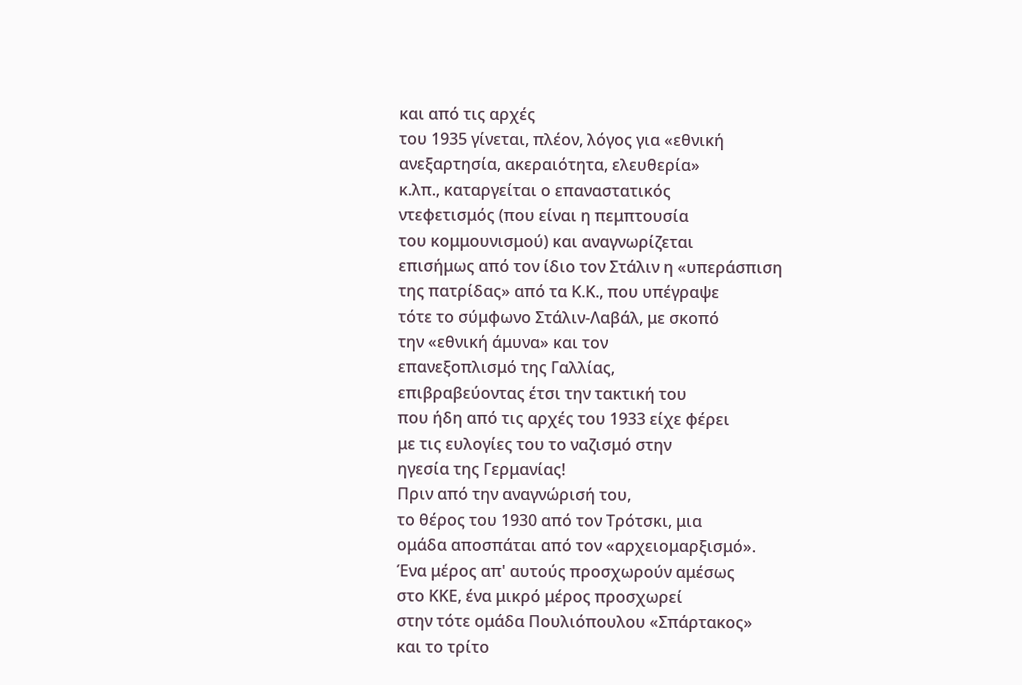και από τις αρχές
του 1935 γίνεται, πλέον, λόγος για «εθνική
ανεξαρτησία, ακεραιότητα, ελευθερία»
κ.λπ., καταργείται ο επαναστατικός
ντεφετισμός (που είναι η πεμπτουσία
του κομμουνισμού) και αναγνωρίζεται
επισήμως από τον ίδιο τον Στάλιν η «υπεράσπιση
της πατρίδας» από τα Κ.Κ., που υπέγραψε
τότε το σύμφωνο Στάλιν-Λαβάλ, με σκοπό
την «εθνική άμυνα» και τον
επανεξοπλισμό της Γαλλίας,
επιβραβεύοντας έτσι την τακτική του
που ήδη από τις αρχές του 1933 είχε φέρει
με τις ευλογίες του το ναζισμό στην
ηγεσία της Γερμανίας!
Πριν από την αναγνώρισή του,
το θέρος του 1930 από τον Τρότσκι, μια
ομάδα αποσπάται από τον «αρχειομαρξισμό».
Ένα μέρος απ' αυτούς προσχωρούν αμέσως
στο ΚΚΕ, ένα μικρό μέρος προσχωρεί
στην τότε ομάδα Πουλιόπουλου «Σπάρτακος»
και το τρίτο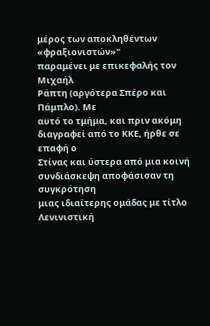μέρος των αποκληθέντων «φραξιονιστών»"
παραμένει με επικεφαλής τον Μιχαήλ
Ράπτη (αργότερα Σπέρο και Πάμπλο). Με
αυτό το τμήμα, και πριν ακόμη
διαγραφεί από το ΚΚΕ, ήρθε σε επαφή ο
Στίνας και ύστερα από μια κοινή
συνδιάσκεψη αποφάσισαν τη συγκρότηση
μιας ιδιαίτερης ομάδας με τίτλο
Λενινιστική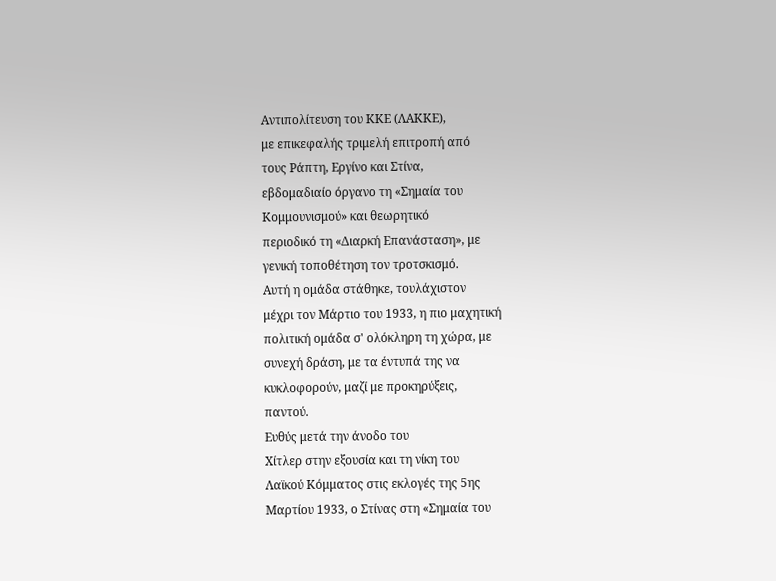Αντιπολίτευση του ΚΚΕ (ΛΑΚΚΕ),
με επικεφαλής τριμελή επιτροπή από
τους Ράπτη, Εργίνο και Στίνα,
εβδομαδιαίο όργανο τη «Σημαία του
Κομμουνισμού» και θεωρητικό
περιοδικό τη «Διαρκή Επανάσταση», με
γενική τοποθέτηση τον τροτσκισμό.
Αυτή η ομάδα στάθηκε, τουλάχιστον
μέχρι τον Μάρτιο του 1933, η πιο μαχητική
πολιτική ομάδα σ' ολόκληρη τη χώρα, με
συνεχή δράση, με τα έντυπά της να
κυκλοφορούν, μαζί με προκηρύξεις,
παντού.
Ευθύς μετά την άνοδο του
Χίτλερ στην εξουσία και τη νίκη του
Λαϊκού Κόμματος στις εκλογές της 5ης
Μαρτίου 1933, ο Στίνας στη «Σημαία του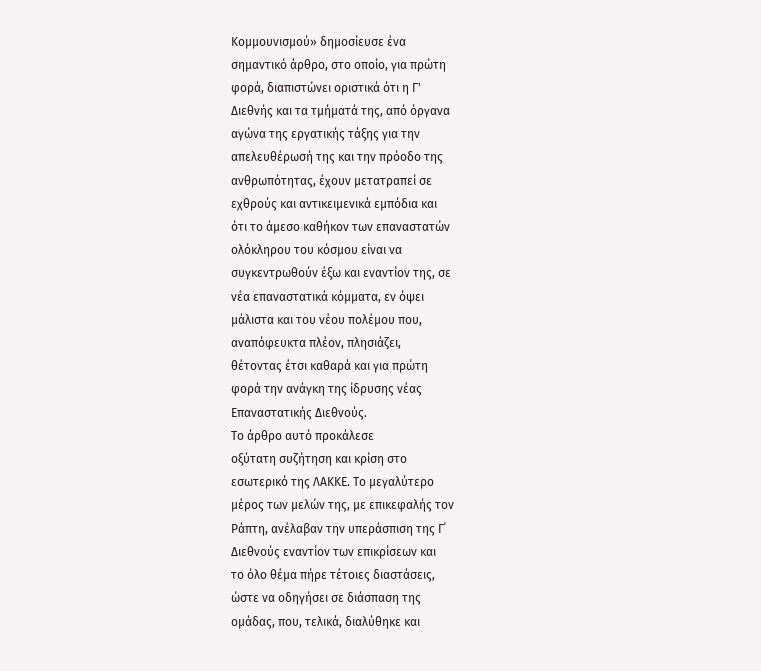Κομμουνισμού» δημοσίευσε ένα
σημαντικό άρθρο, στο οποίο, για πρώτη
φορά, διαπιστώνει οριστικά ότι η Γ'
Διεθνής και τα τμήματά της, από όργανα
αγώνα της εργατικής τάξης για την
απελευθέρωσή της και την πρόοδο της
ανθρωπότητας, έχουν μετατραπεί σε
εχθρούς και αντικειμενικά εμπόδια και
ότι το άμεσο καθήκον των επαναστατών
ολόκληρου του κόσμου είναι να
συγκεντρωθούν έξω και εναντίον της, σε
νέα επαναστατικά κόμματα, εν όψει
μάλιστα και του νέου πολέμου που,
αναπόφευκτα πλέον, πλησιάζει,
θέτοντας έτσι καθαρά και για πρώτη
φορά την ανάγκη της ίδρυσης νέας
Επαναστατικής Διεθνούς.
Το άρθρο αυτό προκάλεσε
οξύτατη συζήτηση και κρίση στο
εσωτερικό της ΛΑΚΚΕ. Το μεγαλύτερο
μέρος των μελών της, με επικεφαλής τον
Ράπτη, ανέλαβαν την υπεράσπιση της Γ΄
Διεθνούς εναντίον των επικρίσεων και
το όλο θέμα πήρε τέτοιες διαστάσεις,
ώστε να οδηγήσει σε διάσπαση της
ομάδας, που, τελικά, διαλύθηκε και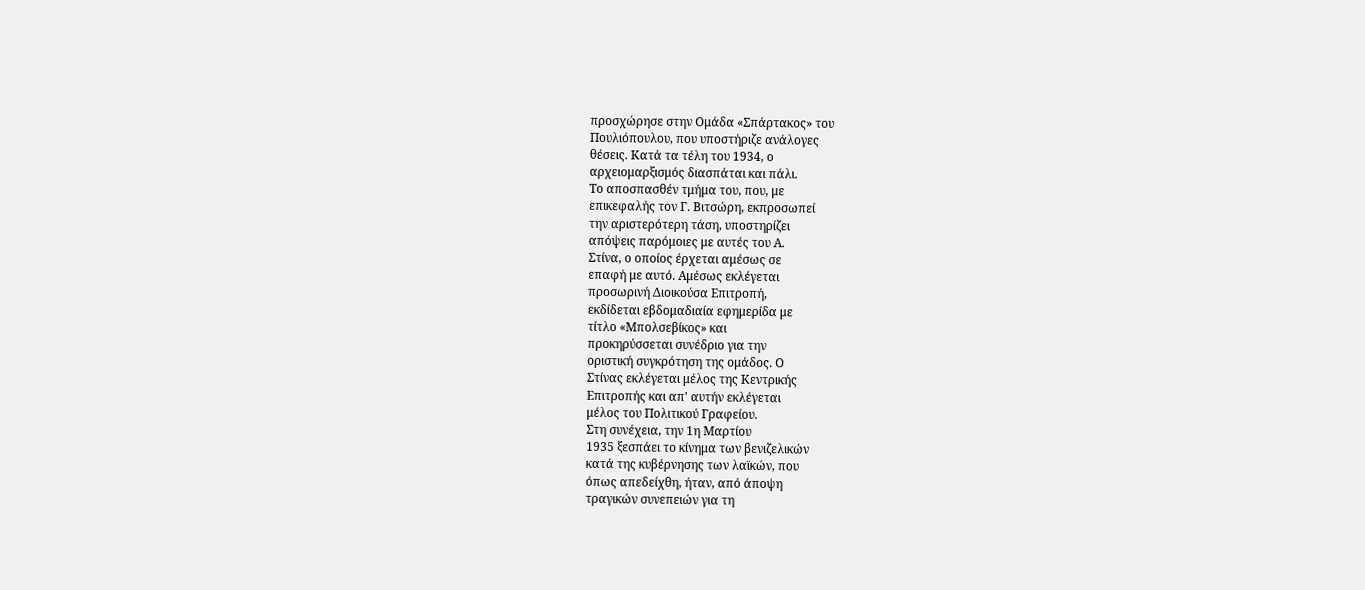προσχώρησε στην Ομάδα «Σπάρτακος» του
Πουλιόπουλου, που υποστήριζε ανάλογες
θέσεις. Κατά τα τέλη του 1934, ο
αρχειομαρξισμός διασπάται και πάλι.
Το αποσπασθέν τμήμα του, που, με
επικεφαλής τον Γ. Βιτσώρη, εκπροσωπεί
την αριστερότερη τάση, υποστηρίζει
απόψεις παρόμοιες με αυτές του Α.
Στίνα, ο οποίος έρχεται αμέσως σε
επαφή με αυτό. Αμέσως εκλέγεται
προσωρινή Διοικούσα Επιτροπή,
εκδίδεται εβδομαδιαία εφημερίδα με
τίτλο «Μπολσεβίκος» και
προκηρύσσεται συνέδριο για την
οριστική συγκρότηση της ομάδος. Ο
Στίνας εκλέγεται μέλος της Κεντρικής
Επιτροπής και απ' αυτήν εκλέγεται
μέλος του Πολιτικού Γραφείου.
Στη συνέχεια, την 1η Μαρτίου
1935 ξεσπάει το κίνημα των βενιζελικών
κατά της κυβέρνησης των λαϊκών, που
όπως απεδείχθη, ήταν, από άποψη
τραγικών συνεπειών για τη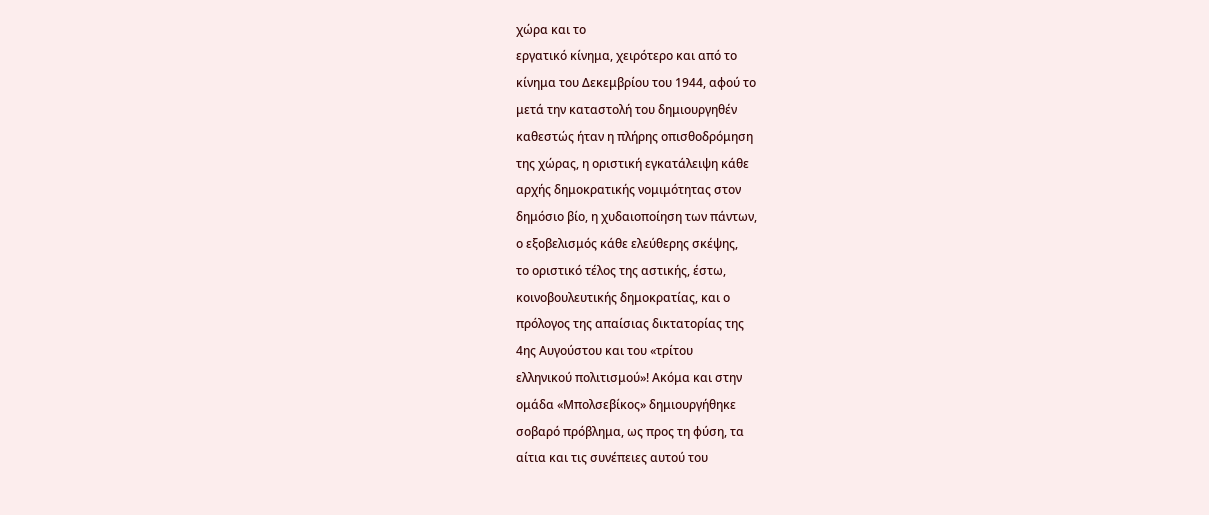χώρα και το
εργατικό κίνημα, χειρότερο και από το
κίνημα του Δεκεμβρίου του 1944, αφού το
μετά την καταστολή του δημιουργηθέν
καθεστώς ήταν η πλήρης οπισθοδρόμηση
της χώρας, η οριστική εγκατάλειψη κάθε
αρχής δημοκρατικής νομιμότητας στον
δημόσιο βίο, η χυδαιοποίηση των πάντων,
ο εξοβελισμός κάθε ελεύθερης σκέψης,
το οριστικό τέλος της αστικής, έστω,
κοινοβουλευτικής δημοκρατίας, και ο
πρόλογος της απαίσιας δικτατορίας της
4ης Αυγούστου και του «τρίτου
ελληνικού πολιτισμού»! Ακόμα και στην
ομάδα «Μπολσεβίκος» δημιουργήθηκε
σοβαρό πρόβλημα, ως προς τη φύση, τα
αίτια και τις συνέπειες αυτού του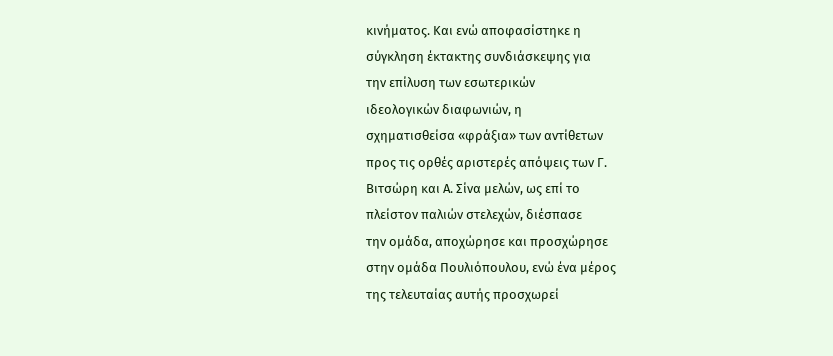κινήματος. Και ενώ αποφασίστηκε η
σύγκληση έκτακτης συνδιάσκεψης για
την επίλυση των εσωτερικών
ιδεολογικών διαφωνιών, η
σχηματισθείσα «φράξια» των αντίθετων
προς τις ορθές αριστερές απόψεις των Γ.
Βιτσώρη και Α. Σίνα μελών, ως επί το
πλείστον παλιών στελεχών, διέσπασε
την ομάδα, αποχώρησε και προσχώρησε
στην ομάδα Πουλιόπουλου, ενώ ένα μέρος
της τελευταίας αυτής προσχωρεί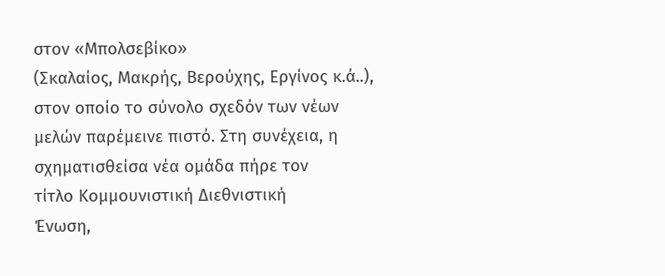στον «Μπολσεβίκο»
(Σκαλαίος, Μακρής, Βερούχης, Εργίνος κ.ά..),
στον οποίο το σύνολο σχεδόν των νέων
μελών παρέμεινε πιστό. Στη συνέχεια, η
σχηματισθείσα νέα ομάδα πήρε τον
τίτλο Κομμουνιστική Διεθνιστική
Ένωση,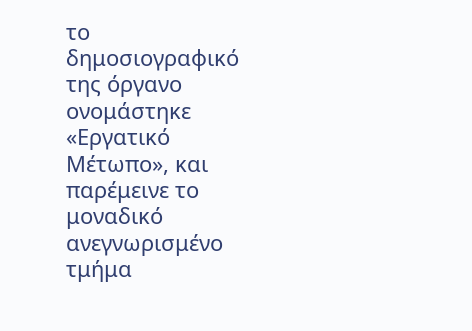το δημοσιογραφικό της όργανο
ονομάστηκε «Εργατικό Μέτωπο», και
παρέμεινε το μοναδικό ανεγνωρισμένο
τμήμα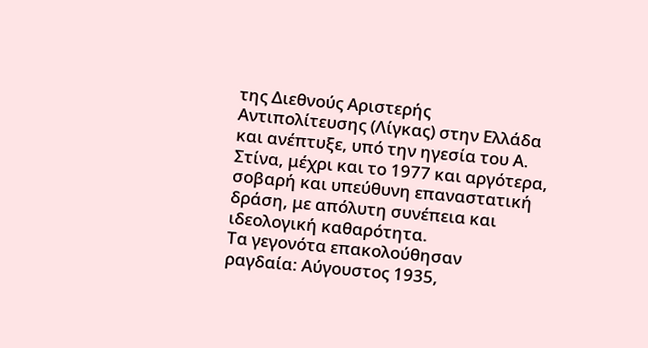της Διεθνούς Αριστερής
Αντιπολίτευσης (Λίγκας) στην Ελλάδα
και ανέπτυξε, υπό την ηγεσία του Α.
Στίνα, μέχρι και το 1977 και αργότερα,
σοβαρή και υπεύθυνη επαναστατική
δράση, με απόλυτη συνέπεια και
ιδεολογική καθαρότητα.
Τα γεγονότα επακολούθησαν
ραγδαία: Αύγουστος 1935,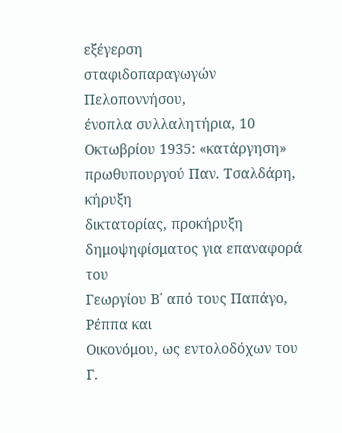εξέγερση
σταφιδοπαραγωγών Πελοποννήσου,
ένοπλα συλλαλητήρια, 10 Οκτωβρίου 1935: «κατάργηση»
πρωθυπουργού Παν. Τσαλδάρη, κήρυξη
δικτατορίας, προκήρυξη
δημοψηφίσματος για επαναφορά του
Γεωργίου Β΄ από τους Παπάγο, Ρέππα και
Οικονόμου, ως εντολοδόχων του Γ.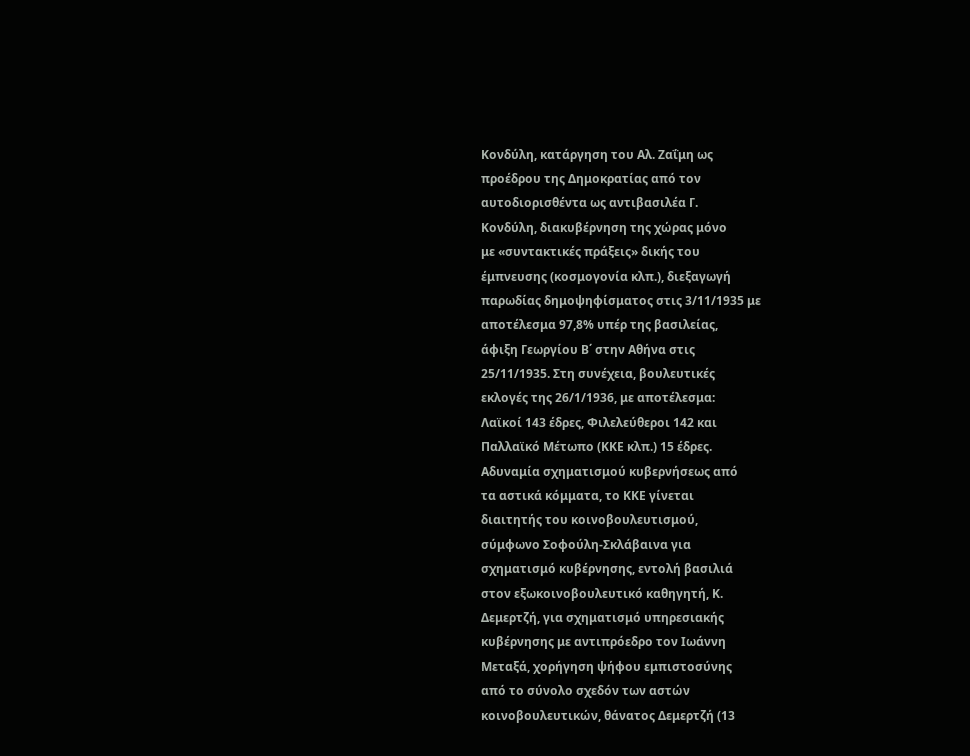Κονδύλη, κατάργηση του Αλ. Ζαΐμη ως
προέδρου της Δημοκρατίας από τον
αυτοδιορισθέντα ως αντιβασιλέα Γ.
Κονδύλη, διακυβέρνηση της χώρας μόνο
με «συντακτικές πράξεις» δικής του
έμπνευσης (κοσμογονία κλπ.), διεξαγωγή
παρωδίας δημοψηφίσματος στις 3/11/1935 με
αποτέλεσμα 97,8% υπέρ της βασιλείας,
άφιξη Γεωργίου Β΄ στην Αθήνα στις
25/11/1935. Στη συνέχεια, βουλευτικές
εκλογές της 26/1/1936, με αποτέλεσμα:
Λαϊκοί 143 έδρες, Φιλελεύθεροι 142 και
Παλλαϊκό Μέτωπο (ΚΚΕ κλπ.) 15 έδρες.
Αδυναμία σχηματισμού κυβερνήσεως από
τα αστικά κόμματα, το ΚΚΕ γίνεται
διαιτητής του κοινοβουλευτισμού,
σύμφωνο Σοφούλη-Σκλάβαινα για
σχηματισμό κυβέρνησης, εντολή βασιλιά
στον εξωκοινοβουλευτικό καθηγητή, Κ.
Δεμερτζή, για σχηματισμό υπηρεσιακής
κυβέρνησης με αντιπρόεδρο τον Ιωάννη
Μεταξά, χορήγηση ψήφου εμπιστοσύνης
από το σύνολο σχεδόν των αστών
κοινοβουλευτικών, θάνατος Δεμερτζή (13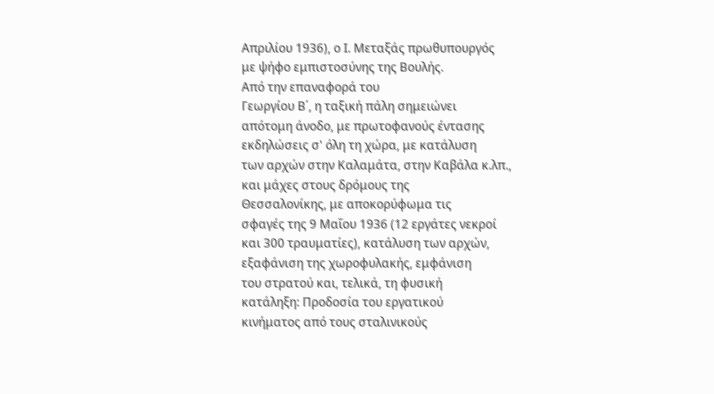Απριλίου 1936), ο Ι. Μεταξάς πρωθυπουργός
με ψήφο εμπιστοσύνης της Βουλής.
Από την επαναφορά του
Γεωργίου Β΄, η ταξική πάλη σημειώνει
απότομη άνοδο, με πρωτοφανούς έντασης
εκδηλώσεις σ' όλη τη χώρα, με κατάλυση
των αρχών στην Καλαμάτα, στην Καβάλα κ.λπ.,
και μάχες στους δρόμους της
Θεσσαλονίκης, με αποκορύφωμα τις
σφαγές της 9 Μαΐου 1936 (12 εργάτες νεκροί
και 300 τραυματίες), κατάλυση των αρχών,
εξαφάνιση της χωροφυλακής, εμφάνιση
του στρατού και, τελικά, τη φυσική
κατάληξη: Προδοσία του εργατικού
κινήματος από τους σταλινικούς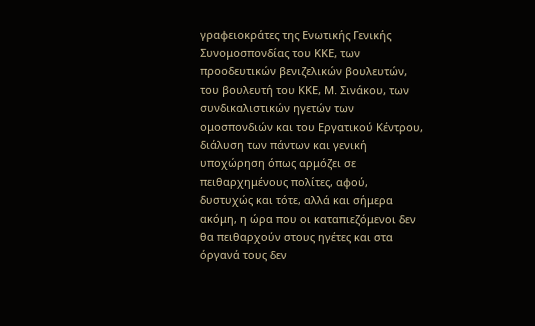γραφειοκράτες της Ενωτικής Γενικής
Συνομοσπονδίας του ΚΚΕ, των
προοδευτικών βενιζελικών βουλευτών,
του βουλευτή του ΚΚΕ, Μ. Σινάκου, των
συνδικαλιστικών ηγετών των
ομοσπονδιών και του Εργατικού Κέντρου,
διάλυση των πάντων και γενική
υποχώρηση όπως αρμόζει σε
πειθαρχημένους πολίτες, αφού,
δυστυχώς και τότε, αλλά και σήμερα
ακόμη, η ώρα που οι καταπιεζόμενοι δεν
θα πειθαρχούν στους ηγέτες και στα
όργανά τους δεν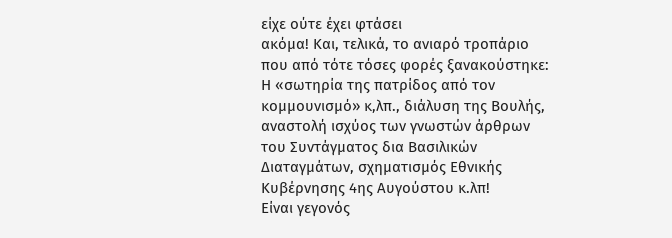είχε ούτε έχει φτάσει
ακόμα! Και, τελικά, το ανιαρό τροπάριο
που από τότε τόσες φορές ξανακούστηκε:
Η «σωτηρία της πατρίδος από τον
κομμουνισμό» κ,λπ., διάλυση της Βουλής,
αναστολή ισχύος των γνωστών άρθρων
του Συντάγματος δια Βασιλικών
Διαταγμάτων, σχηματισμός Εθνικής
Κυβέρνησης 4ης Αυγούστου κ.λπ!
Είναι γεγονός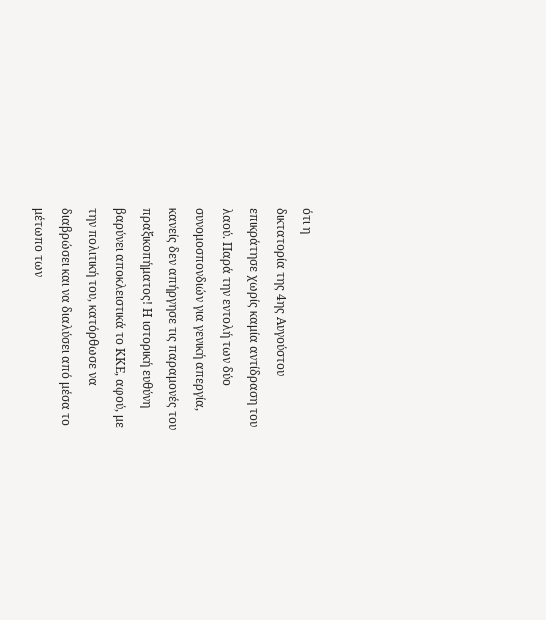ότι η
δικτατορία της 4ης Αυγούστου
επικράτησε χωρίς καμία αντίδραση του
λαού. Παρά την εντολή των δύο
συνομοσπονδιών για γενική απεργία,
κανείς δεν απήργησε τις παραμονές του
πραξικοπήματος! Η ιστορική ευθύνη
βαρύνει αποκλειστικά το ΚΚΕ, αφού, με
την πολιτική του, κατόρθωσε να
διαβρώσει και να διαλύσει από μέσα το
μέτωπο των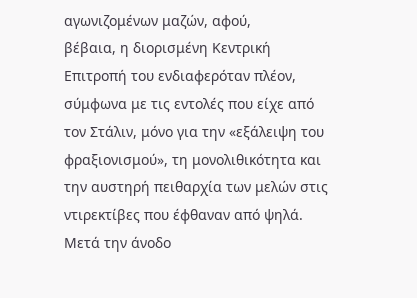αγωνιζομένων μαζών, αφού,
βέβαια, η διορισμένη Κεντρική
Επιτροπή του ενδιαφερόταν πλέον,
σύμφωνα με τις εντολές που είχε από
τον Στάλιν, μόνο για την «εξάλειψη του
φραξιονισμού», τη μονολιθικότητα και
την αυστηρή πειθαρχία των μελών στις
ντιρεκτίβες που έφθαναν από ψηλά.
Μετά την άνοδο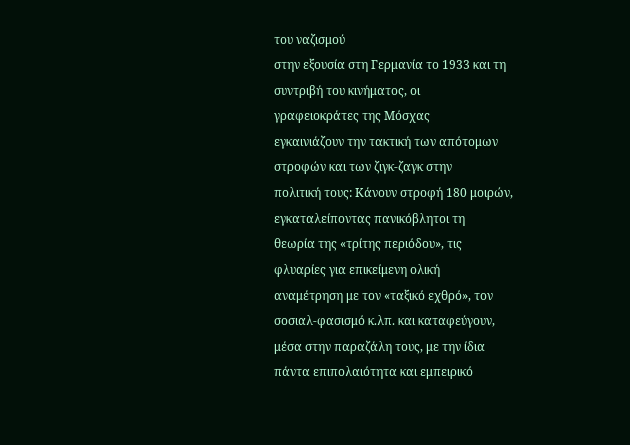του ναζισμού
στην εξουσία στη Γερμανία το 1933 και τη
συντριβή του κινήματος, οι
γραφειοκράτες της Μόσχας
εγκαινιάζουν την τακτική των απότομων
στροφών και των ζιγκ-ζαγκ στην
πολιτική τους: Κάνουν στροφή 180 μοιρών,
εγκαταλείποντας πανικόβλητοι τη
θεωρία της «τρίτης περιόδου», τις
φλυαρίες για επικείμενη ολική
αναμέτρηση με τον «ταξικό εχθρό», τον
σοσιαλ-φασισμό κ.λπ. και καταφεύγουν,
μέσα στην παραζάλη τους, με την ίδια
πάντα επιπολαιότητα και εμπειρικό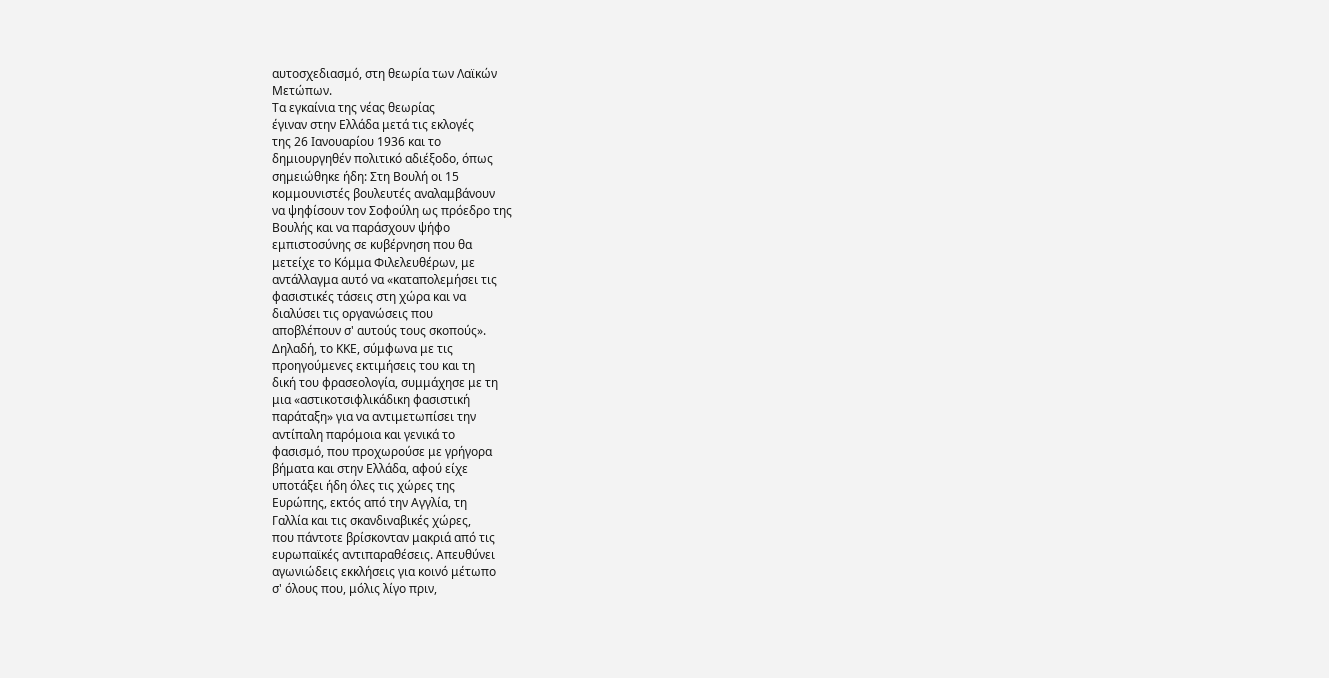αυτοσχεδιασμό, στη θεωρία των Λαϊκών
Μετώπων.
Τα εγκαίνια της νέας θεωρίας
έγιναν στην Ελλάδα μετά τις εκλογές
της 26 Ιανουαρίου 1936 και το
δημιουργηθέν πολιτικό αδιέξοδο, όπως
σημειώθηκε ήδη: Στη Βουλή οι 15
κομμουνιστές βουλευτές αναλαμβάνουν
να ψηφίσουν τον Σοφούλη ως πρόεδρο της
Βουλής και να παράσχουν ψήφο
εμπιστοσύνης σε κυβέρνηση που θα
μετείχε το Κόμμα Φιλελευθέρων, με
αντάλλαγμα αυτό να «καταπολεμήσει τις
φασιστικές τάσεις στη χώρα και να
διαλύσει τις οργανώσεις που
αποβλέπουν σ' αυτούς τους σκοπούς».
Δηλαδή, το ΚΚΕ, σύμφωνα με τις
προηγούμενες εκτιμήσεις του και τη
δική του φρασεολογία, συμμάχησε με τη
μια «αστικοτσιφλικάδικη φασιστική
παράταξη» για να αντιμετωπίσει την
αντίπαλη παρόμοια και γενικά το
φασισμό, που προχωρούσε με γρήγορα
βήματα και στην Ελλάδα, αφού είχε
υποτάξει ήδη όλες τις χώρες της
Ευρώπης, εκτός από την Αγγλία, τη
Γαλλία και τις σκανδιναβικές χώρες,
που πάντοτε βρίσκονταν μακριά από τις
ευρωπαϊκές αντιπαραθέσεις. Απευθύνει
αγωνιώδεις εκκλήσεις για κοινό μέτωπο
σ' όλους που, μόλις λίγο πριν,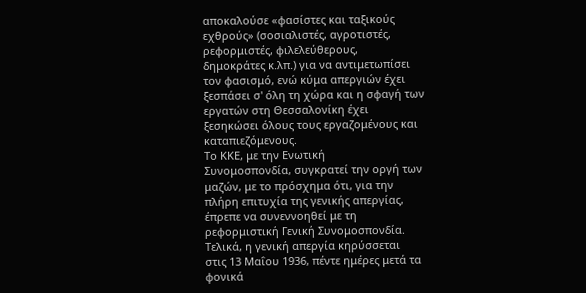αποκαλούσε «φασίστες και ταξικούς
εχθρούς» (σοσιαλιστές, αγροτιστές,
ρεφορμιστές, φιλελεύθερους,
δημοκράτες κ.λπ.) για να αντιμετωπίσει
τον φασισμό, ενώ κύμα απεργιών έχει
ξεσπάσει σ' όλη τη χώρα και η σφαγή των
εργατών στη Θεσσαλονίκη έχει
ξεσηκώσει όλους τους εργαζομένους και
καταπιεζόμενους.
Το ΚΚΕ, με την Ενωτική
Συνομοσπονδία, συγκρατεί την οργή των
μαζών, με το πρόσχημα ότι, για την
πλήρη επιτυχία της γενικής απεργίας,
έπρεπε να συνεννοηθεί με τη
ρεφορμιστική Γενική Συνομοσπονδία.
Τελικά, η γενική απεργία κηρύσσεται
στις 13 Μαΐου 1936, πέντε ημέρες μετά τα
φονικά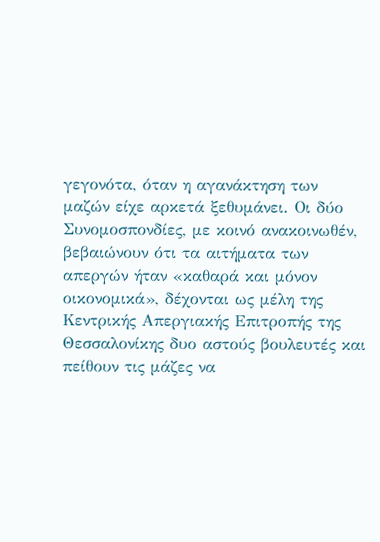γεγονότα, όταν η αγανάκτηση των
μαζών είχε αρκετά ξεθυμάνει. Οι δύο
Συνομοσπονδίες, με κοινό ανακοινωθέν,
βεβαιώνουν ότι τα αιτήματα των
απεργών ήταν «καθαρά και μόνον
οικονομικά», δέχονται ως μέλη της
Κεντρικής Απεργιακής Επιτροπής της
Θεσσαλονίκης δυο αστούς βουλευτές και
πείθουν τις μάζες να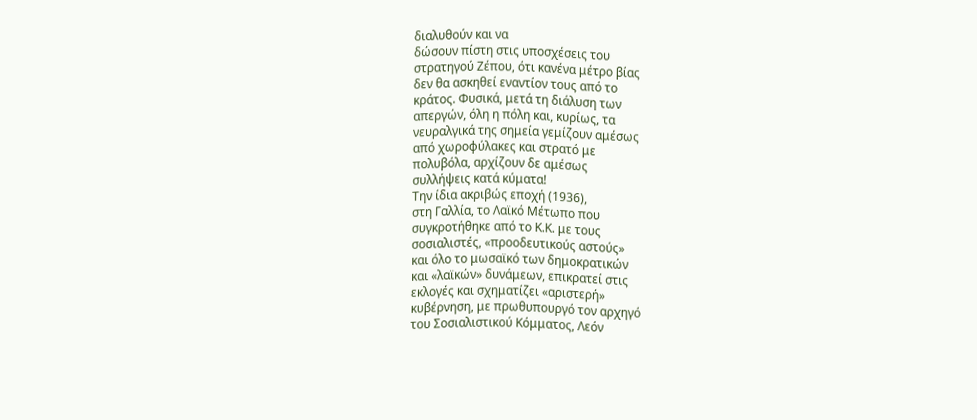διαλυθούν και να
δώσουν πίστη στις υποσχέσεις του
στρατηγού Ζέπου, ότι κανένα μέτρο βίας
δεν θα ασκηθεί εναντίον τους από το
κράτος. Φυσικά, μετά τη διάλυση των
απεργών, όλη η πόλη και, κυρίως, τα
νευραλγικά της σημεία γεμίζουν αμέσως
από χωροφύλακες και στρατό με
πολυβόλα, αρχίζουν δε αμέσως
συλλήψεις κατά κύματα!
Την ίδια ακριβώς εποχή (1936),
στη Γαλλία, το Λαϊκό Μέτωπο που
συγκροτήθηκε από το Κ.Κ. με τους
σοσιαλιστές, «προοδευτικούς αστούς»
και όλο το μωσαϊκό των δημοκρατικών
και «λαϊκών» δυνάμεων, επικρατεί στις
εκλογές και σχηματίζει «αριστερή»
κυβέρνηση, με πρωθυπουργό τον αρχηγό
του Σοσιαλιστικού Κόμματος, Λεόν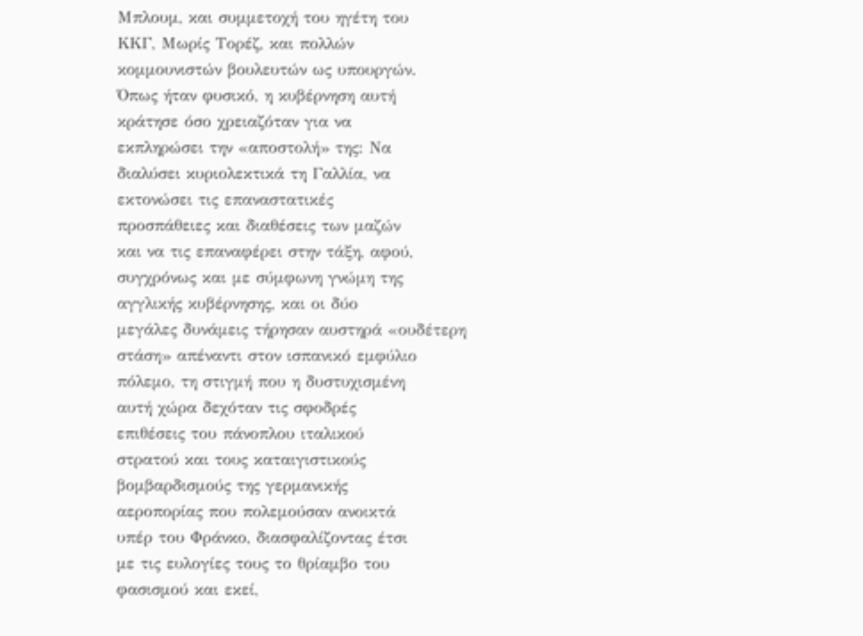Μπλουμ, και συμμετοχή του ηγέτη του
ΚΚΓ, Μωρίς Τορέζ, και πολλών
κομμουνιστών βουλευτών ως υπουργών.
Όπως ήταν φυσικό, η κυβέρνηση αυτή
κράτησε όσο χρειαζόταν για να
εκπληρώσει την «αποστολή» της: Να
διαλύσει κυριολεκτικά τη Γαλλία, να
εκτονώσει τις επαναστατικές
προσπάθειες και διαθέσεις των μαζών
και να τις επαναφέρει στην τάξη, αφού,
συγχρόνως και με σύμφωνη γνώμη της
αγγλικής κυβέρνησης, και οι δύο
μεγάλες δυνάμεις τήρησαν αυστηρά «ουδέτερη
στάση» απέναντι στον ισπανικό εμφύλιο
πόλεμο, τη στιγμή που η δυστυχισμένη
αυτή χώρα δεχόταν τις σφοδρές
επιθέσεις του πάνοπλου ιταλικού
στρατού και τους καταιγιστικούς
βομβαρδισμούς της γερμανικής
αεροπορίας που πολεμούσαν ανοικτά
υπέρ του Φράνκο, διασφαλίζοντας έτσι
με τις ευλογίες τους το θρίαμβο του
φασισμού και εκεί,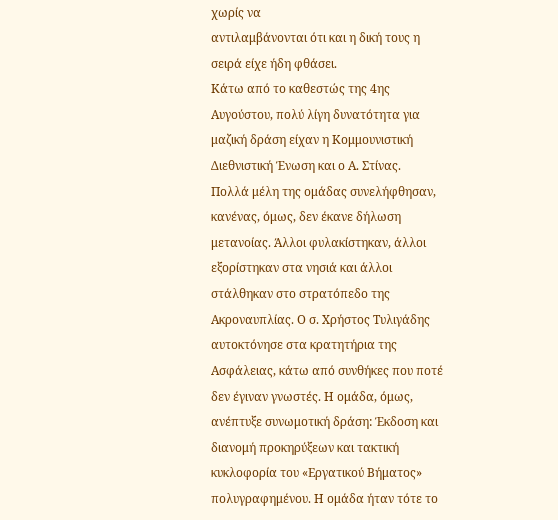χωρίς να
αντιλαμβάνονται ότι και η δική τους η
σειρά είχε ήδη φθάσει.
Κάτω από το καθεστώς της 4ης
Αυγούστου, πολύ λίγη δυνατότητα για
μαζική δράση είχαν η Κομμουνιστική
Διεθνιστική Ένωση και ο Α. Στίνας.
Πολλά μέλη της ομάδας συνελήφθησαν,
κανένας, όμως, δεν έκανε δήλωση
μετανοίας. Άλλοι φυλακίστηκαν, άλλοι
εξορίστηκαν στα νησιά και άλλοι
στάλθηκαν στο στρατόπεδο της
Ακροναυπλίας. Ο σ. Χρήστος Τυλιγάδης
αυτοκτόνησε στα κρατητήρια της
Ασφάλειας, κάτω από συνθήκες που ποτέ
δεν έγιναν γνωστές. Η ομάδα, όμως,
ανέπτυξε συνωμοτική δράση: Έκδοση και
διανομή προκηρύξεων και τακτική
κυκλοφορία του «Εργατικού Βήματος»
πολυγραφημένου. Η ομάδα ήταν τότε το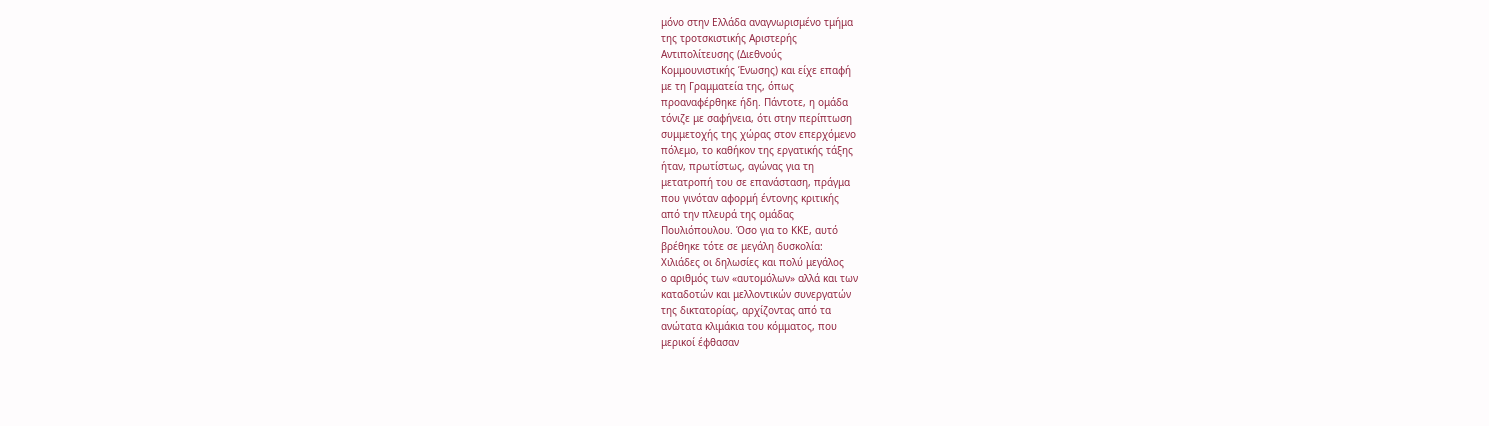μόνο στην Ελλάδα αναγνωρισμένο τμήμα
της τροτσκιστικής Αριστερής
Αντιπολίτευσης (Διεθνούς
Κομμουνιστικής Ένωσης) και είχε επαφή
με τη Γραμματεία της, όπως
προαναφέρθηκε ήδη. Πάντοτε, η ομάδα
τόνιζε με σαφήνεια, ότι στην περίπτωση
συμμετοχής της χώρας στον επερχόμενο
πόλεμο, το καθήκον της εργατικής τάξης
ήταν, πρωτίστως, αγώνας για τη
μετατροπή του σε επανάσταση, πράγμα
που γινόταν αφορμή έντονης κριτικής
από την πλευρά της ομάδας
Πουλιόπουλου. Όσο για το ΚΚΕ, αυτό
βρέθηκε τότε σε μεγάλη δυσκολία:
Χιλιάδες οι δηλωσίες και πολύ μεγάλος
ο αριθμός των «αυτομόλων» αλλά και των
καταδοτών και μελλοντικών συνεργατών
της δικτατορίας, αρχίζοντας από τα
ανώτατα κλιμάκια του κόμματος, που
μερικοί έφθασαν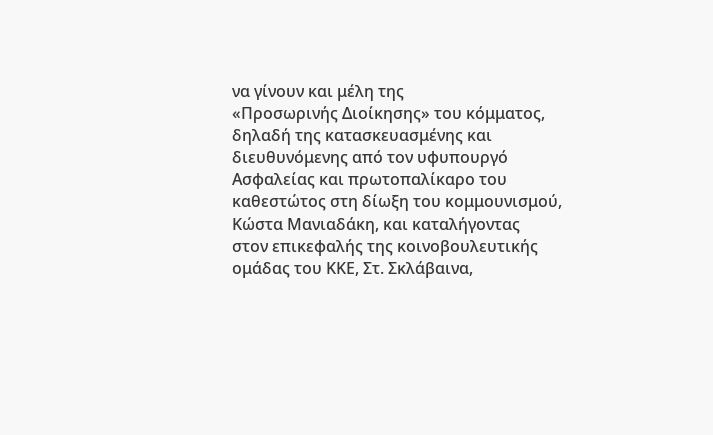να γίνουν και μέλη της
«Προσωρινής Διοίκησης» του κόμματος,
δηλαδή της κατασκευασμένης και
διευθυνόμενης από τον υφυπουργό
Ασφαλείας και πρωτοπαλίκαρο του
καθεστώτος στη δίωξη του κομμουνισμού,
Κώστα Μανιαδάκη, και καταλήγοντας
στον επικεφαλής της κοινοβουλευτικής
ομάδας του ΚΚΕ, Στ. Σκλάβαινα,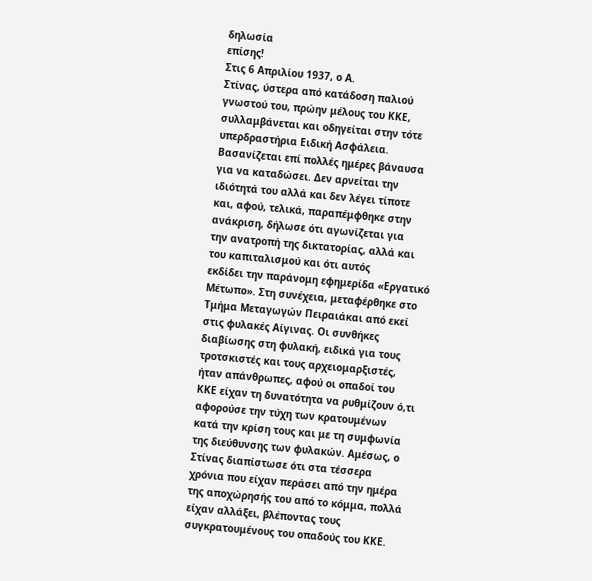δηλωσία
επίσης!
Στις 6 Απριλίου 1937, ο Α.
Στίνας, ύστερα από κατάδοση παλιού
γνωστού του, πρώην μέλους του ΚΚΕ,
συλλαμβάνεται και οδηγείται στην τότε
υπερδραστήρια Ειδική Ασφάλεια.
Βασανίζεται επί πολλές ημέρες βάναυσα
για να καταδώσει. Δεν αρνείται την
ιδιότητά του αλλά και δεν λέγει τίποτε
και, αφού, τελικά, παραπέμφθηκε στην
ανάκριση, δήλωσε ότι αγωνίζεται για
την ανατροπή της δικτατορίας, αλλά και
του καπιταλισμού και ότι αυτός
εκδίδει την παράνομη εφημερίδα «Εργατικό
Μέτωπο». Στη συνέχεια, μεταφέρθηκε στο
Τμήμα Μεταγωγών Πειραιάκαι από εκεί
στις φυλακές Αίγινας. Οι συνθήκες
διαβίωσης στη φυλακή, ειδικά για τους
τροτσκιστές και τους αρχειομαρξιστές,
ήταν απάνθρωπες, αφού οι οπαδοί του
ΚΚΕ είχαν τη δυνατότητα να ρυθμίζουν ό,τι
αφορούσε την τύχη των κρατουμένων
κατά την κρίση τους και με τη συμφωνία
της διεύθυνσης των φυλακών. Αμέσως, ο
Στίνας διαπίστωσε ότι στα τέσσερα
χρόνια που είχαν περάσει από την ημέρα
της αποχώρησής του από το κόμμα, πολλά
είχαν αλλάξει, βλέποντας τους
συγκρατουμένους του οπαδούς του ΚΚΕ.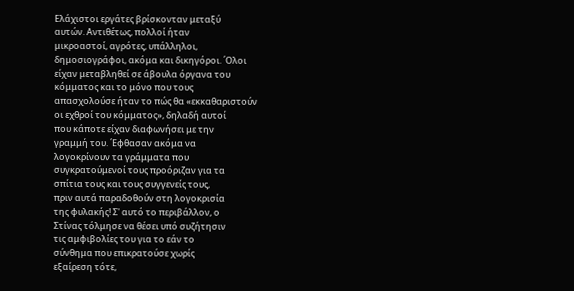Ελάχιστοι εργάτες βρίσκονταν μεταξύ
αυτών. Αντιθέτως, πολλοί ήταν
μικροαστοί, αγρότες, υπάλληλοι,
δημοσιογράφοι, ακόμα και δικηγόροι. ΄Ολοι
είχαν μεταβληθεί σε άβουλα όργανα του
κόμματος και το μόνο που τους
απασχολούσε ήταν το πώς θα «εκκαθαριστούν
οι εχθροί του κόμματος», δηλαδή αυτοί
που κάποτε είχαν διαφωνήσει με την
γραμμή του. ΄Εφθασαν ακόμα να
λογοκρίνουν τα γράμματα που
συγκρατούμενοί τους προόριζαν για τα
σπίτια τους και τους συγγενείς τους,
πριν αυτά παραδοθούν στη λογοκρισία
της φυλακής! Σ' αυτό το περιβάλλον, ο
Στίνας τόλμησε να θέσει υπό συζήτησιν
τις αμφιβολίες του για το εάν το
σύνθημα που επικρατούσε χωρίς
εξαίρεση τότε,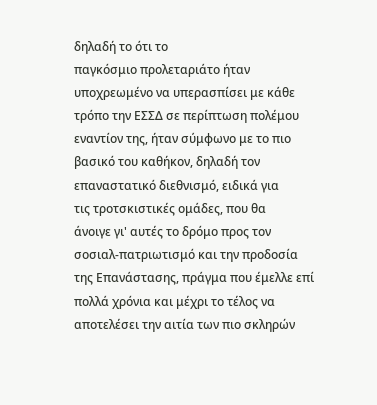δηλαδή το ότι το
παγκόσμιο προλεταριάτο ήταν
υποχρεωμένο να υπερασπίσει με κάθε
τρόπο την ΕΣΣΔ σε περίπτωση πολέμου
εναντίον της, ήταν σύμφωνο με το πιο
βασικό του καθήκον, δηλαδή τον
επαναστατικό διεθνισμό, ειδικά για
τις τροτσκιστικές ομάδες, που θα
άνοιγε γι' αυτές το δρόμο προς τον
σοσιαλ-πατριωτισμό και την προδοσία
της Επανάστασης, πράγμα που έμελλε επί
πολλά χρόνια και μέχρι το τέλος να
αποτελέσει την αιτία των πιο σκληρών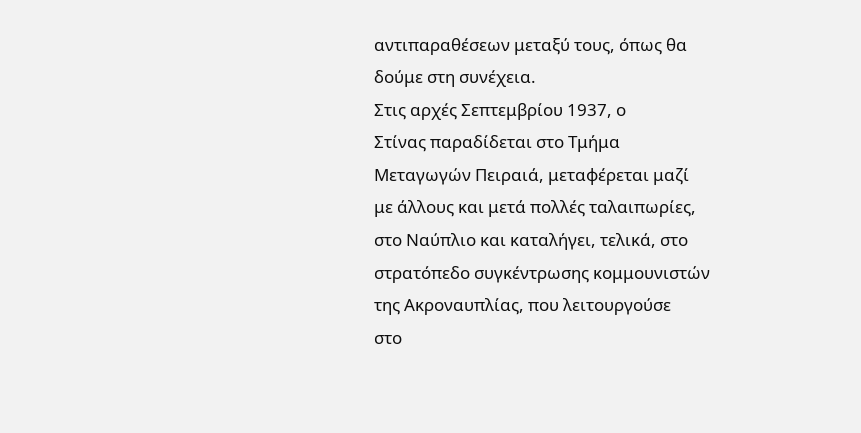αντιπαραθέσεων μεταξύ τους, όπως θα
δούμε στη συνέχεια.
Στις αρχές Σεπτεμβρίου 1937, ο
Στίνας παραδίδεται στο Τμήμα
Μεταγωγών Πειραιά, μεταφέρεται μαζί
με άλλους και μετά πολλές ταλαιπωρίες,
στο Ναύπλιο και καταλήγει, τελικά, στο
στρατόπεδο συγκέντρωσης κομμουνιστών
της Ακροναυπλίας, που λειτουργούσε
στο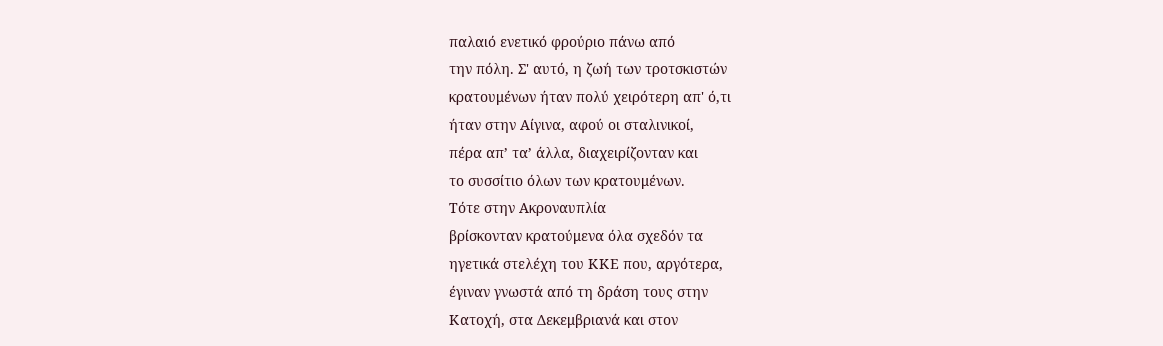παλαιό ενετικό φρούριο πάνω από
την πόλη. Σ' αυτό, η ζωή των τροτσκιστών
κρατουμένων ήταν πολύ χειρότερη απ' ό,τι
ήταν στην Αίγινα, αφού οι σταλινικοί,
πέρα απ’ τα’ άλλα, διαχειρίζονταν και
το συσσίτιο όλων των κρατουμένων.
Τότε στην Ακροναυπλία
βρίσκονταν κρατούμενα όλα σχεδόν τα
ηγετικά στελέχη του ΚΚΕ που, αργότερα,
έγιναν γνωστά από τη δράση τους στην
Κατοχή, στα Δεκεμβριανά και στον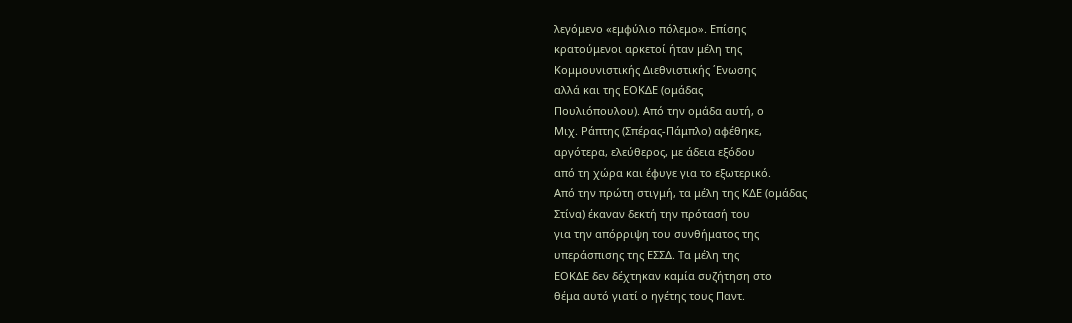λεγόμενο «εμφύλιο πόλεμο». Επίσης
κρατούμενοι αρκετοί ήταν μέλη της
Κομμουνιστικής Διεθνιστικής ΄Ενωσης
αλλά και της ΕΟΚΔΕ (ομάδας
Πουλιόπουλου). Από την ομάδα αυτή, ο
Μιχ. Ράπτης (Σπέρας-Πάμπλο) αφέθηκε,
αργότερα, ελεύθερος, με άδεια εξόδου
από τη χώρα και έφυγε για το εξωτερικό.
Από την πρώτη στιγμή, τα μέλη της ΚΔΕ (ομάδας
Στίνα) έκαναν δεκτή την πρότασή του
για την απόρριψη του συνθήματος της
υπεράσπισης της ΕΣΣΔ. Τα μέλη της
ΕΟΚΔΕ δεν δέχτηκαν καμία συζήτηση στο
θέμα αυτό γιατί ο ηγέτης τους Παντ.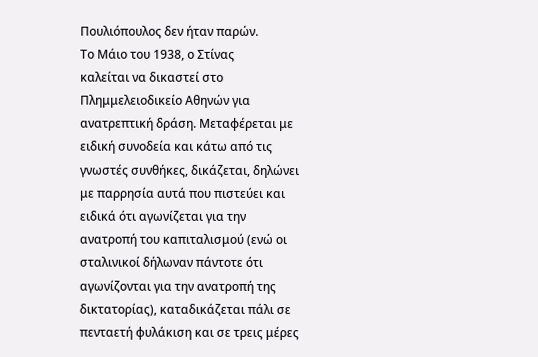Πουλιόπουλος δεν ήταν παρών.
Το Μάιο του 1938, ο Στίνας
καλείται να δικαστεί στο
Πλημμελειοδικείο Αθηνών για
ανατρεπτική δράση. Μεταφέρεται με
ειδική συνοδεία και κάτω από τις
γνωστές συνθήκες, δικάζεται, δηλώνει
με παρρησία αυτά που πιστεύει και
ειδικά ότι αγωνίζεται για την
ανατροπή του καπιταλισμού (ενώ οι
σταλινικοί δήλωναν πάντοτε ότι
αγωνίζονται για την ανατροπή της
δικτατορίας), καταδικάζεται πάλι σε
πενταετή φυλάκιση και σε τρεις μέρες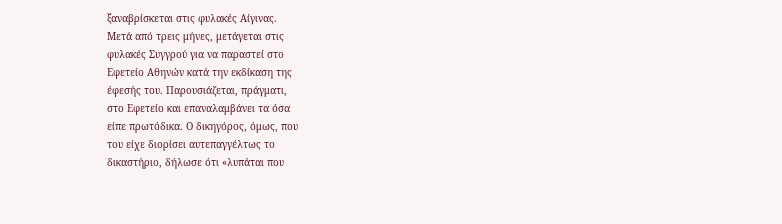ξαναβρίσκεται στις φυλακές Αίγινας.
Μετά από τρεις μήνες, μετάγεται στις
φυλακές Συγγρού για να παραστεί στο
Εφετείο Αθηνών κατά την εκδίκαση της
έφεσής του. Παρουσιάζεται, πράγματι,
στο Εφετείο και επαναλαμβάνει τα όσα
είπε πρωτόδικα. Ο δικηγόρος, όμως, που
του είχε διορίσει αυτεπαγγέλτως το
δικαστήριο, δήλωσε ότι «λυπάται που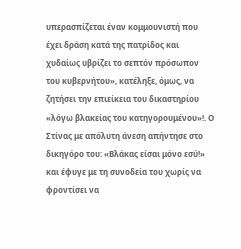υπερασπίζεται έναν κομμουνιστή που
έχει δράση κατά της πατρίδος και
χυδαίως υβρίζει το σεπτόν πρόσωπον
του κυβερνήτου», κατέληξε, όμως, να
ζητήσει την επιείκεια του δικαστηρίου
«λόγω βλακείας του κατηγορουμένου»!. Ο
Στίνας με απόλυτη άνεση απήντησε στο
δικηγόρο του: «Βλάκας είσαι μόνο εσύ!»
και έφυγε με τη συνοδεία του χωρίς να
φροντίσει να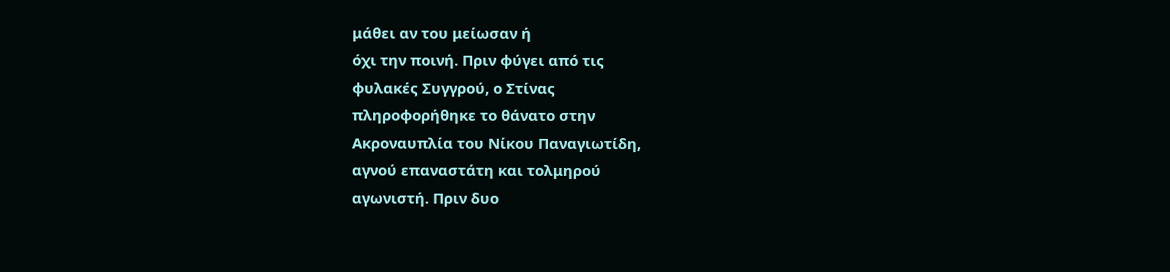μάθει αν του μείωσαν ή
όχι την ποινή. Πριν φύγει από τις
φυλακές Συγγρού, ο Στίνας
πληροφορήθηκε το θάνατο στην
Ακροναυπλία του Νίκου Παναγιωτίδη,
αγνού επαναστάτη και τολμηρού
αγωνιστή. Πριν δυο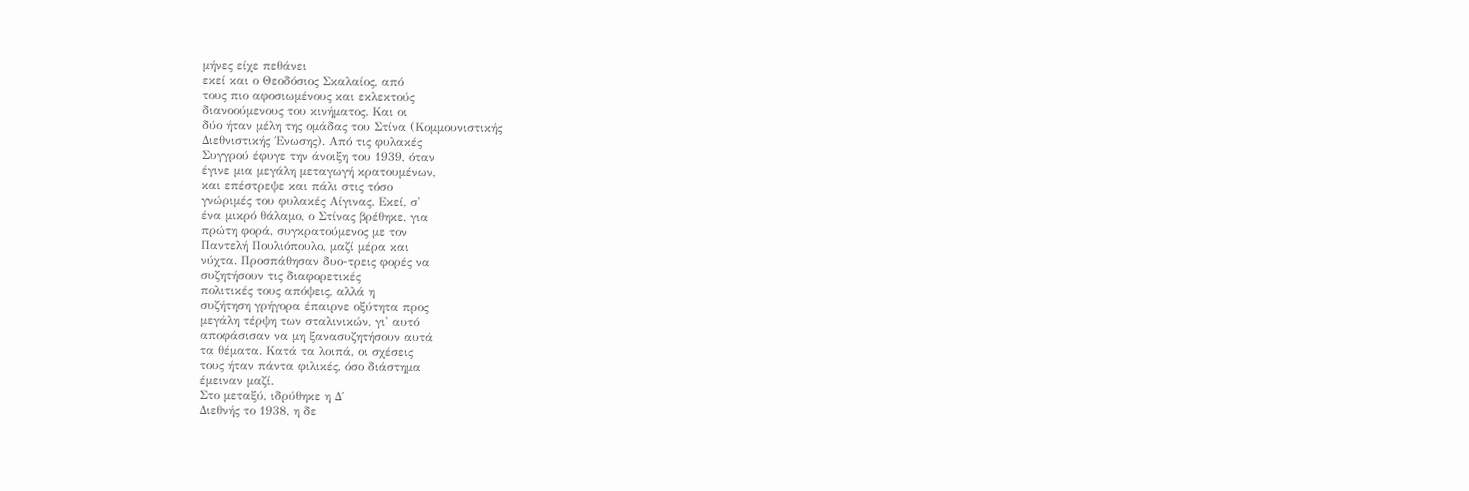μήνες είχε πεθάνει
εκεί και ο Θεοδόσιος Σκαλαίος, από
τους πιο αφοσιωμένους και εκλεκτούς
διανοούμενους του κινήματος. Και οι
δύο ήταν μέλη της ομάδας του Στίνα (Κομμουνιστικής
Διεθνιστικής ΄Ενωσης). Από τις φυλακές
Συγγρού έφυγε την άνοιξη του 1939, όταν
έγινε μια μεγάλη μεταγωγή κρατουμένων,
και επέστρεψε και πάλι στις τόσο
γνώριμές του φυλακές Αίγινας. Εκεί, σ'
ένα μικρό θάλαμο, ο Στίνας βρέθηκε, για
πρώτη φορά, συγκρατούμενος με τον
Παντελή Πουλιόπουλο, μαζί μέρα και
νύχτα. Προσπάθησαν δυο-τρεις φορές να
συζητήσουν τις διαφορετικές
πολιτικές τους απόψεις, αλλά η
συζήτηση γρήγορα έπαιρνε οξύτητα προς
μεγάλη τέρψη των σταλινικών, γι' αυτό
αποφάσισαν να μη ξανασυζητήσουν αυτά
τα θέματα. Κατά τα λοιπά, οι σχέσεις
τους ήταν πάντα φιλικές, όσο διάστημα
έμειναν μαζί.
Στο μεταξύ, ιδρύθηκε η Δ΄
Διεθνής το 1938, η δε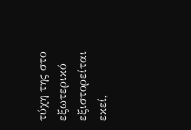τύχη της στο
εξωτερικό εξιστορείται εκεί,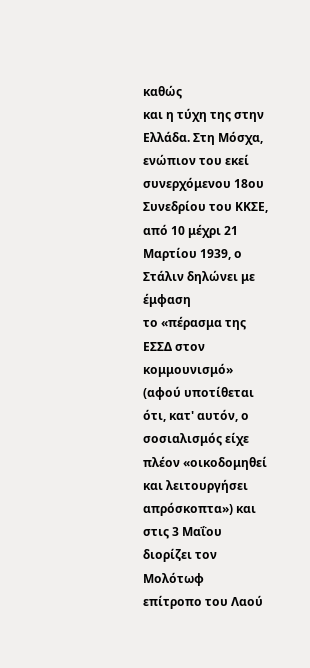καθώς
και η τύχη της στην Ελλάδα. Στη Μόσχα,
ενώπιον του εκεί συνερχόμενου 18ου
Συνεδρίου του ΚΚΣΕ, από 10 μέχρι 21
Μαρτίου 1939, ο Στάλιν δηλώνει με έμφαση
το «πέρασμα της ΕΣΣΔ στον κομμουνισμό»
(αφού υποτίθεται ότι, κατ' αυτόν, ο
σοσιαλισμός είχε πλέον «οικοδομηθεί
και λειτουργήσει απρόσκοπτα») και
στις 3 Μαΐου διορίζει τον Μολότωφ
επίτροπο του Λαού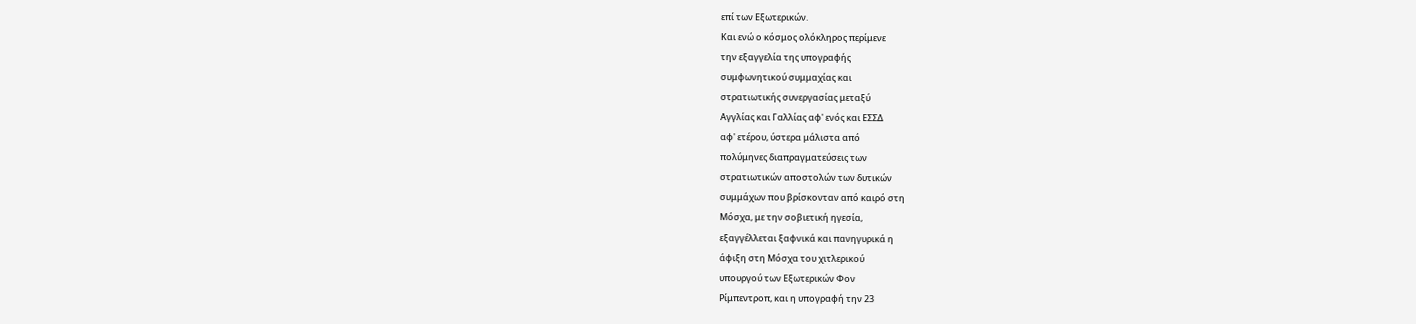επί των Εξωτερικών.
Και ενώ ο κόσμος ολόκληρος περίμενε
την εξαγγελία της υπογραφής
συμφωνητικού συμμαχίας και
στρατιωτικής συνεργασίας μεταξύ
Αγγλίας και Γαλλίας αφ' ενός και ΕΣΣΔ
αφ' ετέρου, ύστερα μάλιστα από
πολύμηνες διαπραγματεύσεις των
στρατιωτικών αποστολών των δυτικών
συμμάχων που βρίσκονταν από καιρό στη
Μόσχα, με την σοβιετική ηγεσία,
εξαγγέλλεται ξαφνικά και πανηγυρικά η
άφιξη στη Μόσχα του χιτλερικού
υπουργού των Εξωτερικών Φον
Ρίμπεντροπ, και η υπογραφή την 23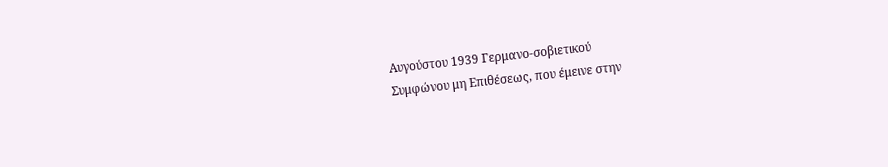Αυγούστου 1939 Γερμανο-σοβιετικού
Συμφώνου μη Επιθέσεως, που έμεινε στην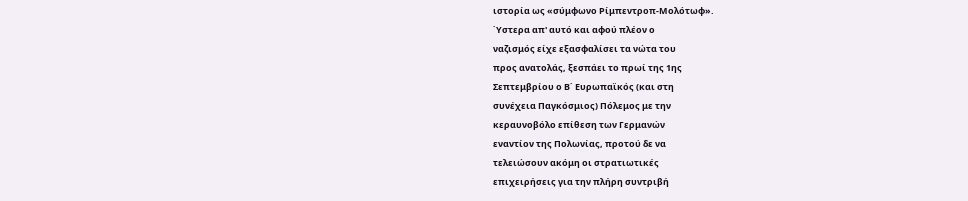ιστορία ως «σύμφωνο Ρίμπεντροπ-Μολότωφ».
΄Υστερα απ' αυτό και αφού πλέον ο
ναζισμός είχε εξασφαλίσει τα νώτα του
προς ανατολάς, ξεσπάει το πρωί της 1ης
Σεπτεμβρίου ο Β΄ Ευρωπαϊκός (και στη
συνέχεια Παγκόσμιος) Πόλεμος με την
κεραυνοβόλο επίθεση των Γερμανών
εναντίον της Πολωνίας, προτού δε να
τελειώσουν ακόμη οι στρατιωτικές
επιχειρήσεις για την πλήρη συντριβή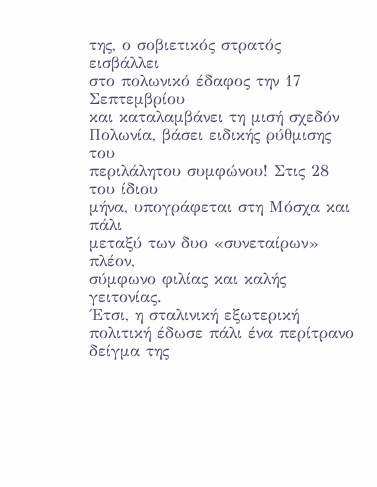της, ο σοβιετικός στρατός εισβάλλει
στο πολωνικό έδαφος την 17 Σεπτεμβρίου
και καταλαμβάνει τη μισή σχεδόν
Πολωνία, βάσει ειδικής ρύθμισης του
περιλάλητου συμφώνου! Στις 28 του ίδιου
μήνα, υπογράφεται στη Μόσχα και πάλι
μεταξύ των δυο «συνεταίρων» πλέον,
σύμφωνο φιλίας και καλής γειτονίας.
΄Ετσι, η σταλινική εξωτερική
πολιτική έδωσε πάλι ένα περίτρανο
δείγμα της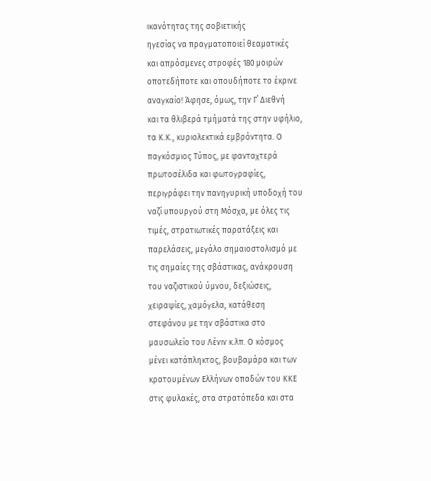ικανότητας της σοβιετικής
ηγεσίας να πραγματοποιεί θεαματικές
και απρόσμενες στροφές 180 μοιρών
οποτεδήποτε και οπουδήποτε το έκρινε
αναγκαίο! Άφησε, όμως, την Γ΄ Διεθνή
και τα θλιβερά τμήματά της στην υφήλιο,
τα Κ.Κ., κυριολεκτικά εμβρόντητα. Ο
παγκόσμιος Τύπος, με φανταχτερά
πρωτοσέλιδα και φωτογραφίες,
περιγράφει την πανηγυρική υποδοχή του
ναζί υπουργού στη Μόσχα, με όλες τις
τιμές, στρατιωτικές παρατάξεις και
παρελάσεις, μεγάλο σημαιοστολισμό με
τις σημαίες της σβάστικας, ανάκρουση
του ναζιστικού ύμνου, δεξιώσεις,
χειραψίες, χαμόγελα, κατάθεση
στεφάνου με την σβάστικα στο
μαυσωλείο του Λένιν κ.λπ. Ο κόσμος
μένει κατάπληκτος, βουβαμάρα και των
κρατουμένων Ελλήνων οπαδών του ΚΚΕ
στις φυλακές, στα στρατόπεδα και στα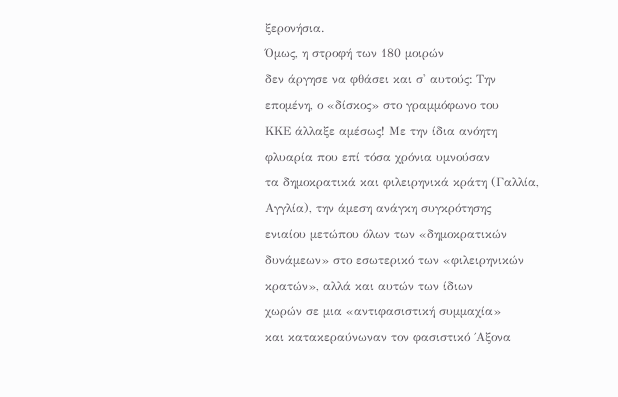ξερονήσια.
Όμως, η στροφή των 180 μοιρών
δεν άργησε να φθάσει και σ' αυτούς: Την
επομένη, ο «δίσκος» στο γραμμόφωνο του
ΚΚΕ άλλαξε αμέσως! Με την ίδια ανόητη
φλυαρία που επί τόσα χρόνια υμνούσαν
τα δημοκρατικά και φιλειρηνικά κράτη (Γαλλία,
Αγγλία), την άμεση ανάγκη συγκρότησης
ενιαίου μετώπου όλων των «δημοκρατικών
δυνάμεων» στο εσωτερικό των «φιλειρηνικών
κρατών», αλλά και αυτών των ίδιων
χωρών σε μια «αντιφασιστική συμμαχία»
και κατακεραύνωναν τον φασιστικό ΄Αξονα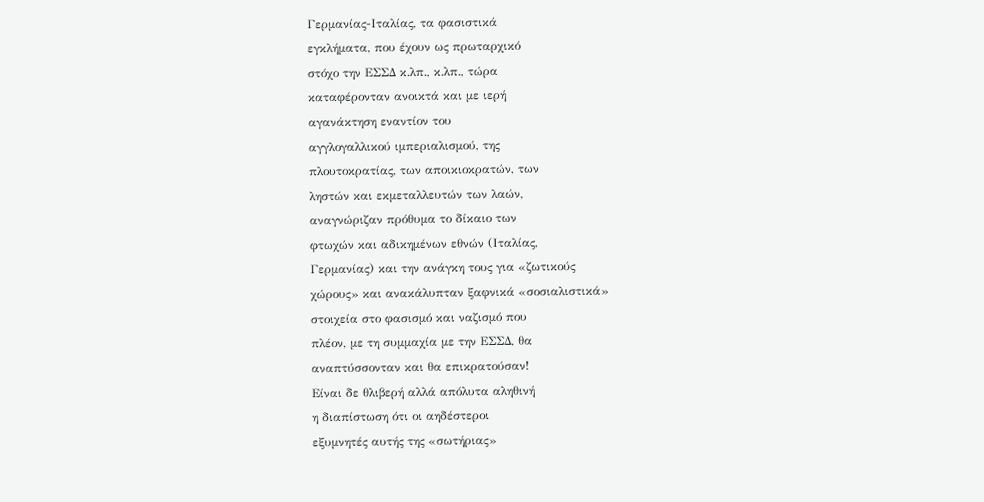Γερμανίας-Ιταλίας, τα φασιστικά
εγκλήματα, που έχουν ως πρωταρχικό
στόχο την ΕΣΣΔ κ.λπ., κ.λπ., τώρα
καταφέρονταν ανοικτά και με ιερή
αγανάκτηση εναντίον του
αγγλογαλλικού ιμπεριαλισμού, της
πλουτοκρατίας, των αποικιοκρατών, των
ληστών και εκμεταλλευτών των λαών,
αναγνώριζαν πρόθυμα το δίκαιο των
φτωχών και αδικημένων εθνών (Ιταλίας,
Γερμανίας) και την ανάγκη τους για «ζωτικούς
χώρους» και ανακάλυπταν ξαφνικά «σοσιαλιστικά»
στοιχεία στο φασισμό και ναζισμό που
πλέον, με τη συμμαχία με την ΕΣΣΔ, θα
αναπτύσσονταν και θα επικρατούσαν!
Είναι δε θλιβερή αλλά απόλυτα αληθινή
η διαπίστωση ότι οι αηδέστεροι
εξυμνητές αυτής της «σωτήριας»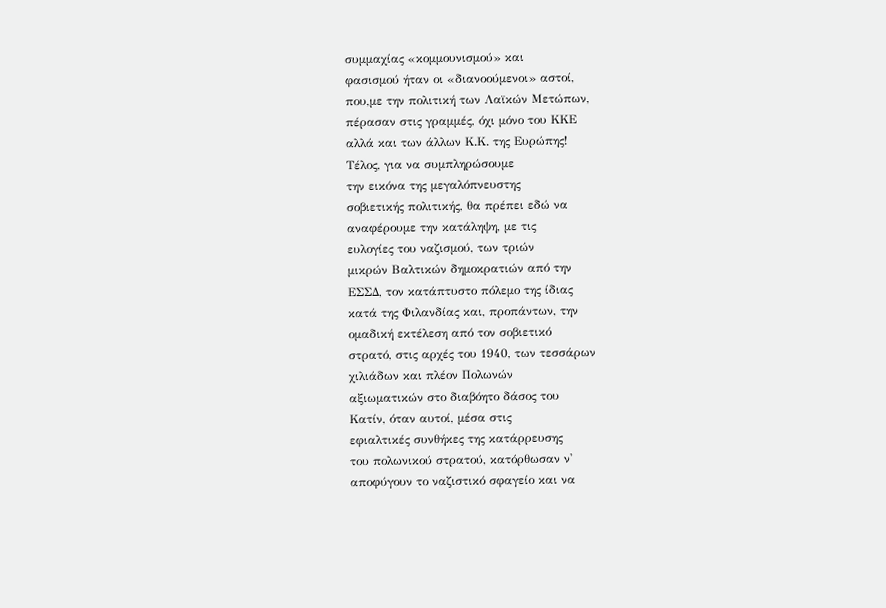συμμαχίας «κομμουνισμού» και
φασισμού ήταν οι «διανοούμενοι» αστοί,
που,με την πολιτική των Λαϊκών Μετώπων,
πέρασαν στις γραμμές, όχι μόνο του ΚΚΕ
αλλά και των άλλων Κ.Κ. της Ευρώπης!
Τέλος, για να συμπληρώσουμε
την εικόνα της μεγαλόπνευστης
σοβιετικής πολιτικής, θα πρέπει εδώ να
αναφέρουμε την κατάληψη, με τις
ευλογίες του ναζισμού, των τριών
μικρών Βαλτικών δημοκρατιών από την
ΕΣΣΔ, τον κατάπτυστο πόλεμο της ίδιας
κατά της Φιλανδίας και, προπάντων, την
ομαδική εκτέλεση από τον σοβιετικό
στρατό, στις αρχές του 1940, των τεσσάρων
χιλιάδων και πλέον Πολωνών
αξιωματικών στο διαβόητο δάσος του
Κατίν, όταν αυτοί, μέσα στις
εφιαλτικές συνθήκες της κατάρρευσης
του πολωνικού στρατού, κατόρθωσαν ν'
αποφύγουν το ναζιστικό σφαγείο και να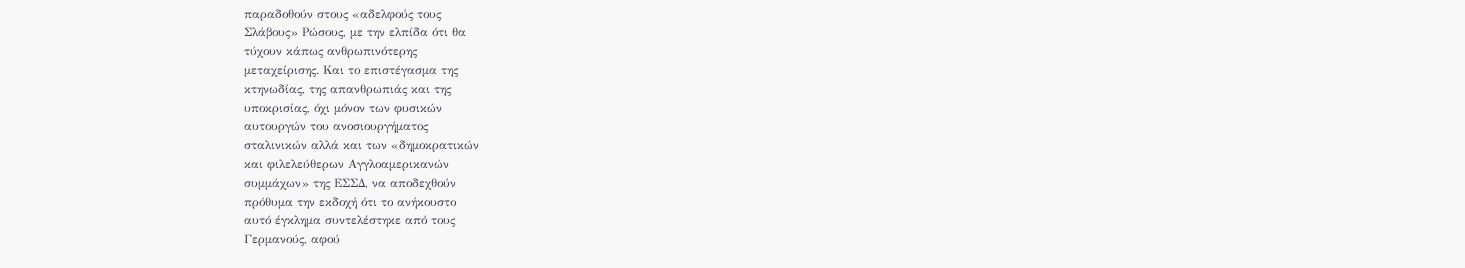παραδοθούν στους «αδελφούς τους
Σλάβους» Ρώσους, με την ελπίδα ότι θα
τύχουν κάπως ανθρωπινότερης
μεταχείρισης. Και το επιστέγασμα της
κτηνωδίας, της απανθρωπιάς και της
υποκρισίας, όχι μόνον των φυσικών
αυτουργών του ανοσιουργήματος
σταλινικών αλλά και των «δημοκρατικών
και φιλελεύθερων Αγγλοαμερικανών
συμμάχων» της ΕΣΣΔ, να αποδεχθούν
πρόθυμα την εκδοχή ότι το ανήκουστο
αυτό έγκλημα συντελέστηκε από τους
Γερμανούς, αφού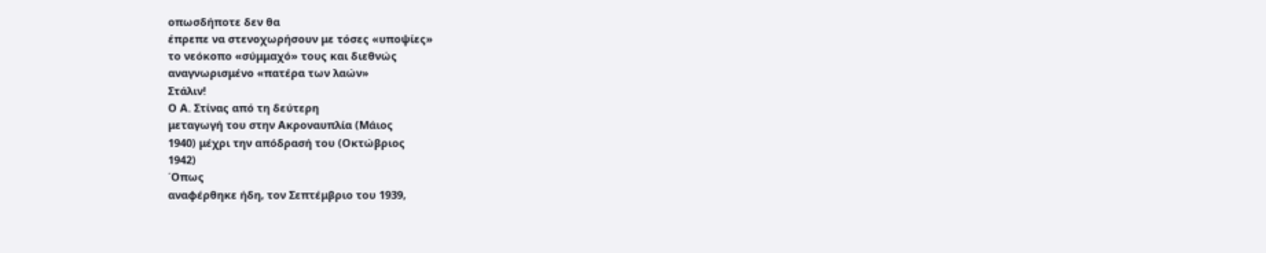οπωσδήποτε δεν θα
έπρεπε να στενοχωρήσουν με τόσες «υποψίες»
το νεόκοπο «σύμμαχό» τους και διεθνώς
αναγνωρισμένο «πατέρα των λαών»
Στάλιν!
Ο Α. Στίνας από τη δεύτερη
μεταγωγή του στην Ακροναυπλία (Μάιος
1940) μέχρι την απόδρασή του (Οκτώβριος
1942)
΄Οπως
αναφέρθηκε ήδη, τον Σεπτέμβριο του 1939,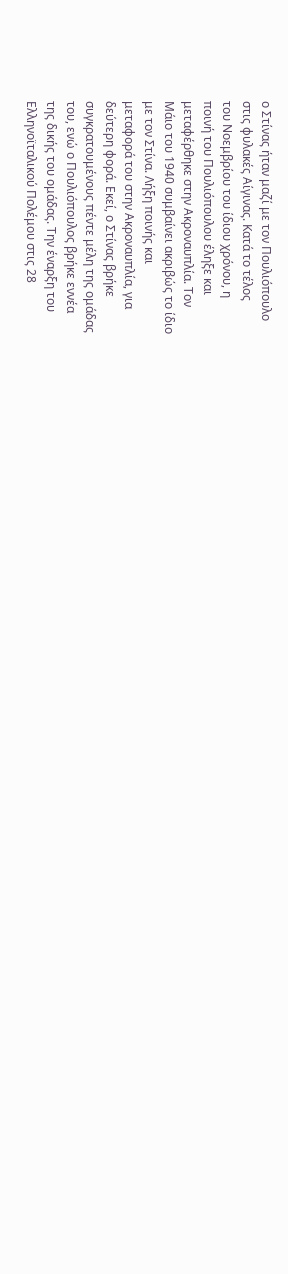ο Στίνας ήταν μαζί με τον Πουλιόπουλο
στις φυλακές Αίγινας. Κατά το τέλος
του Νοεμβρίου του ίδιου χρόνου, η
ποινή του Πουλιόπουλου έληξε και
μεταφέρθηκε στην Ακροναυπλία. Τον
Μάιο του 1940 συμβαίνει ακριβώς το ίδιο
με τον Στίνα. Λήξη ποινής και
μεταφορά του στην Ακροναυπλία, για
δεύτερη φορά. Εκεί, ο Στίνας βρήκε
συγκρατουμένους πέντε μέλη της ομάδας
του, ενώ ο Πουλιόπουλος βρήκε εννέα
της δικής του ομάδας. Την έναρξη του
Ελληνοϊταλικού Πολέμου στις 28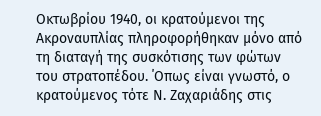Οκτωβρίου 1940, οι κρατούμενοι της
Ακροναυπλίας πληροφορήθηκαν μόνο από
τη διαταγή της συσκότισης των φώτων
του στρατοπέδου. ΄Οπως είναι γνωστό, ο
κρατούμενος τότε Ν. Ζαχαριάδης στις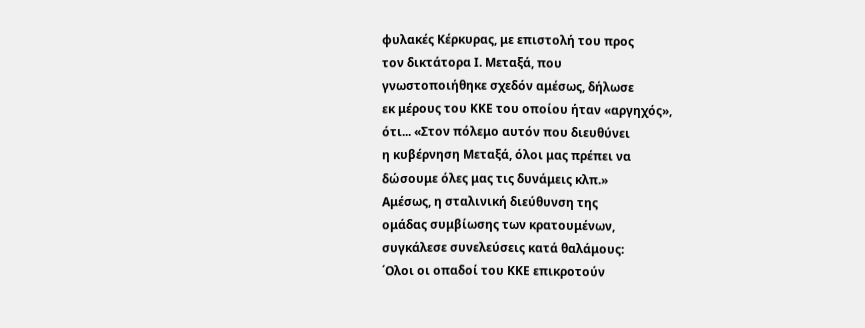φυλακές Κέρκυρας, με επιστολή του προς
τον δικτάτορα Ι. Μεταξά, που
γνωστοποιήθηκε σχεδόν αμέσως, δήλωσε
εκ μέρους του ΚΚΕ του οποίου ήταν «αργηχός»,
ότι... «Στον πόλεμο αυτόν που διευθύνει
η κυβέρνηση Μεταξά, όλοι μας πρέπει να
δώσουμε όλες μας τις δυνάμεις κλπ.»
Αμέσως, η σταλινική διεύθυνση της
ομάδας συμβίωσης των κρατουμένων,
συγκάλεσε συνελεύσεις κατά θαλάμους:
΄Ολοι οι οπαδοί του ΚΚΕ επικροτούν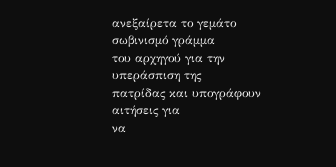ανεξαίρετα το γεμάτο σωβινισμό γράμμα
του αρχηγού για την υπεράσπιση της
πατρίδας και υπογράφουν αιτήσεις για
να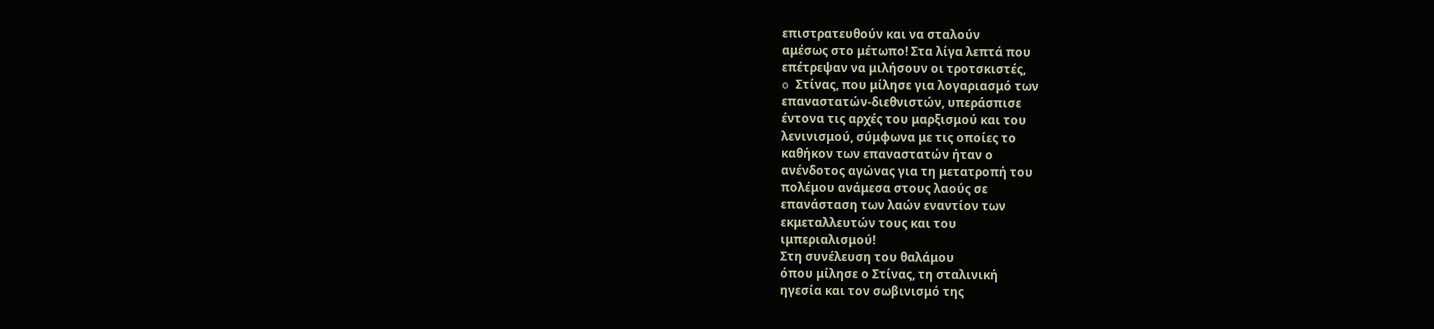επιστρατευθούν και να σταλούν
αμέσως στο μέτωπο! Στα λίγα λεπτά που
επέτρεψαν να μιλήσουν οι τροτσκιστές,
o Στίνας, που μίλησε για λογαριασμό των
επαναστατών-διεθνιστών, υπεράσπισε
έντονα τις αρχές του μαρξισμού και του
λενινισμού, σύμφωνα με τις οποίες το
καθήκον των επαναστατών ήταν ο
ανένδοτος αγώνας για τη μετατροπή του
πολέμου ανάμεσα στους λαούς σε
επανάσταση των λαών εναντίον των
εκμεταλλευτών τους και του
ιμπεριαλισμού!
Στη συνέλευση του θαλάμου
όπου μίλησε ο Στίνας, τη σταλινική
ηγεσία και τον σωβινισμό της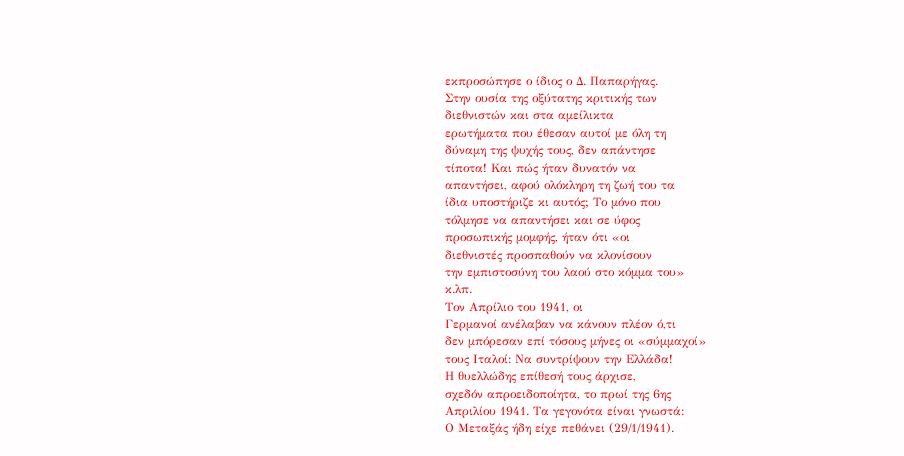εκπροσώπησε ο ίδιος ο Δ. Παπαρήγας.
Στην ουσία της οξύτατης κριτικής των
διεθνιστών και στα αμείλικτα
ερωτήματα που έθεσαν αυτοί με όλη τη
δύναμη της ψυχής τους, δεν απάντησε
τίποτα! Και πώς ήταν δυνατόν να
απαντήσει, αφού ολόκληρη τη ζωή του τα
ίδια υποστήριζε κι αυτός; Το μόνο που
τόλμησε να απαντήσει και σε ύφος
προσωπικής μομφής, ήταν ότι «οι
διεθνιστές προσπαθούν να κλονίσουν
την εμπιστοσύνη του λαού στο κόμμα του»
κ.λπ.
Τον Απρίλιο του 1941, οι
Γερμανοί ανέλαβαν να κάνουν πλέον ό,τι
δεν μπόρεσαν επί τόσους μήνες οι «σύμμαχοί»
τους Ιταλοί: Να συντρίψουν την Ελλάδα!
Η θυελλώδης επίθεσή τους άρχισε,
σχεδόν απροειδοποίητα, το πρωί της 6ης
Απριλίου 1941. Τα γεγονότα είναι γνωστά:
Ο Μεταξάς ήδη είχε πεθάνει (29/1/1941).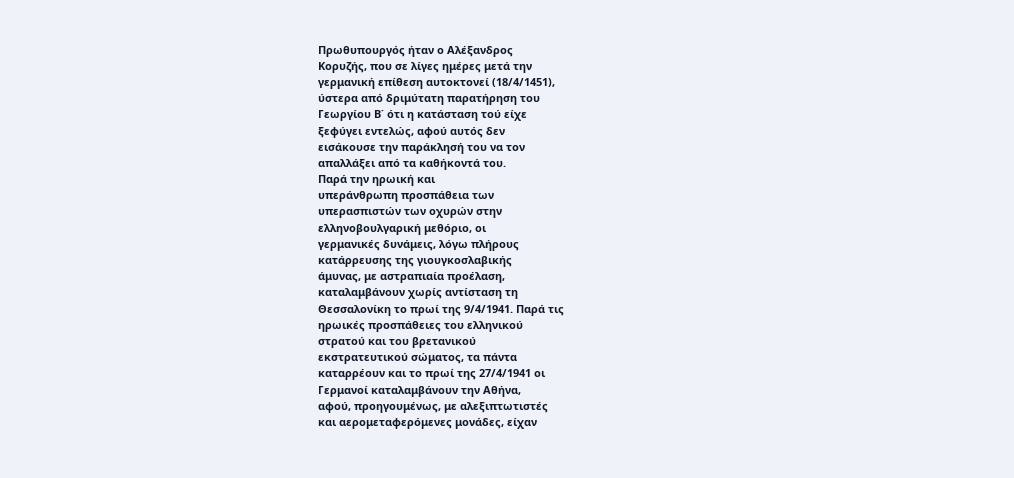Πρωθυπουργός ήταν ο Αλέξανδρος
Κορυζής, που σε λίγες ημέρες μετά την
γερμανική επίθεση αυτοκτονεί (18/4/1451),
ύστερα από δριμύτατη παρατήρηση του
Γεωργίου Β΄ ότι η κατάσταση τού είχε
ξεφύγει εντελώς, αφού αυτός δεν
εισάκουσε την παράκλησή του να τον
απαλλάξει από τα καθήκοντά του.
Παρά την ηρωική και
υπεράνθρωπη προσπάθεια των
υπερασπιστών των οχυρών στην
ελληνοβουλγαρική μεθόριο, οι
γερμανικές δυνάμεις, λόγω πλήρους
κατάρρευσης της γιουγκοσλαβικής
άμυνας, με αστραπιαία προέλαση,
καταλαμβάνουν χωρίς αντίσταση τη
Θεσσαλονίκη το πρωί της 9/4/1941. Παρά τις
ηρωικές προσπάθειες του ελληνικού
στρατού και του βρετανικού
εκστρατευτικού σώματος, τα πάντα
καταρρέουν και το πρωί της 27/4/1941 οι
Γερμανοί καταλαμβάνουν την Αθήνα,
αφού, προηγουμένως, με αλεξιπτωτιστές
και αερομεταφερόμενες μονάδες, είχαν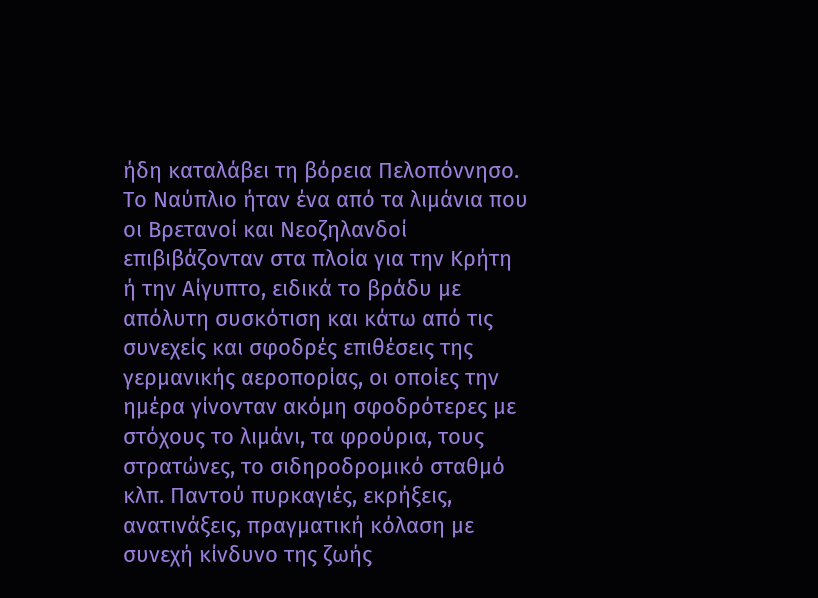ήδη καταλάβει τη βόρεια Πελοπόννησο.
Το Ναύπλιο ήταν ένα από τα λιμάνια που
οι Βρετανοί και Νεοζηλανδοί
επιβιβάζονταν στα πλοία για την Κρήτη
ή την Αίγυπτο, ειδικά το βράδυ με
απόλυτη συσκότιση και κάτω από τις
συνεχείς και σφοδρές επιθέσεις της
γερμανικής αεροπορίας, οι οποίες την
ημέρα γίνονταν ακόμη σφοδρότερες με
στόχους το λιμάνι, τα φρούρια, τους
στρατώνες, το σιδηροδρομικό σταθμό
κλπ. Παντού πυρκαγιές, εκρήξεις,
ανατινάξεις, πραγματική κόλαση με
συνεχή κίνδυνο της ζωής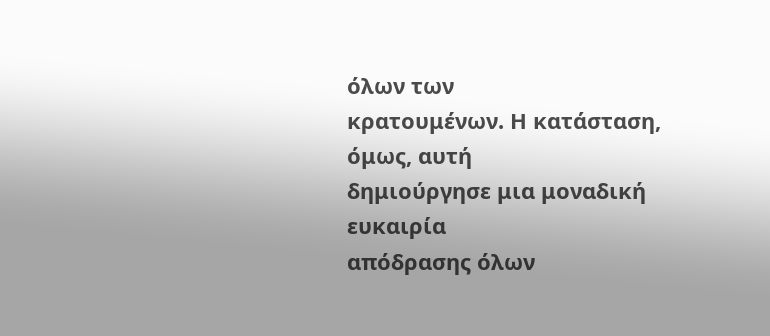όλων των
κρατουμένων. Η κατάσταση, όμως, αυτή
δημιούργησε μια μοναδική ευκαιρία
απόδρασης όλων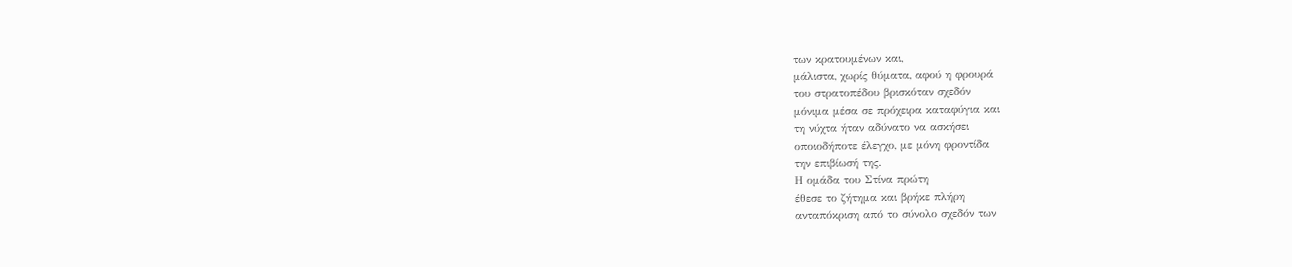των κρατουμένων και,
μάλιστα, χωρίς θύματα, αφού η φρουρά
του στρατοπέδου βρισκόταν σχεδόν
μόνιμα μέσα σε πρόχειρα καταφύγια και
τη νύχτα ήταν αδύνατο να ασκήσει
οποιοδήποτε έλεγχο, με μόνη φροντίδα
την επιβίωσή της.
Η ομάδα του Στίνα πρώτη
έθεσε το ζήτημα και βρήκε πλήρη
ανταπόκριση από το σύνολο σχεδόν των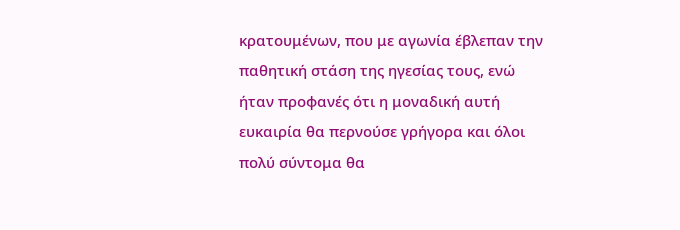κρατουμένων, που με αγωνία έβλεπαν την
παθητική στάση της ηγεσίας τους, ενώ
ήταν προφανές ότι η μοναδική αυτή
ευκαιρία θα περνούσε γρήγορα και όλοι
πολύ σύντομα θα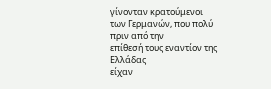γίνονταν κρατούμενοι
των Γερμανών, που πολύ πριν από την
επίθεσή τους εναντίον της Ελλάδας
είχαν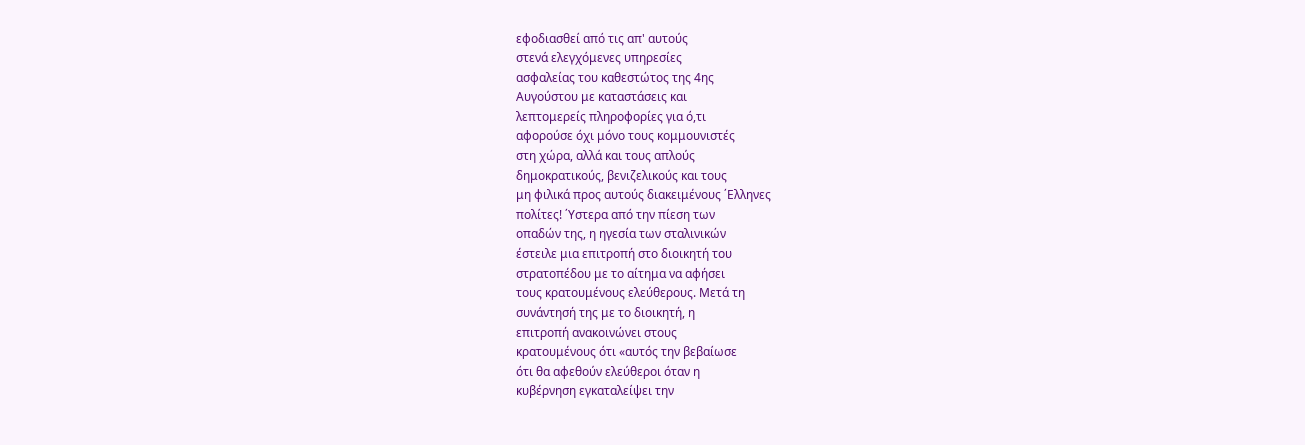εφοδιασθεί από τις απ' αυτούς
στενά ελεγχόμενες υπηρεσίες
ασφαλείας του καθεστώτος της 4ης
Αυγούστου με καταστάσεις και
λεπτομερείς πληροφορίες για ό,τι
αφορούσε όχι μόνο τους κομμουνιστές
στη χώρα, αλλά και τους απλούς
δημοκρατικούς, βενιζελικούς και τους
μη φιλικά προς αυτούς διακειμένους ΄Ελληνες
πολίτες! ΄Υστερα από την πίεση των
οπαδών της, η ηγεσία των σταλινικών
έστειλε μια επιτροπή στο διοικητή του
στρατοπέδου με το αίτημα να αφήσει
τους κρατουμένους ελεύθερους. Μετά τη
συνάντησή της με το διοικητή, η
επιτροπή ανακοινώνει στους
κρατουμένους ότι «αυτός την βεβαίωσε
ότι θα αφεθούν ελεύθεροι όταν η
κυβέρνηση εγκαταλείψει την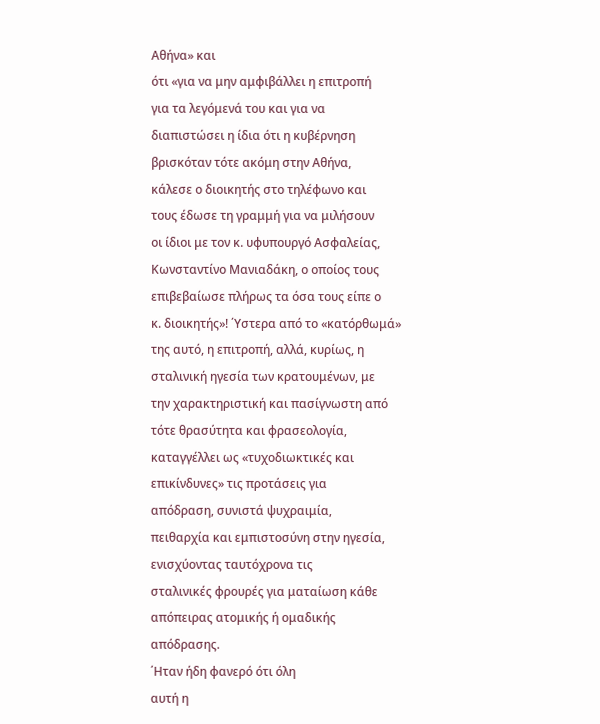Αθήνα» και
ότι «για να μην αμφιβάλλει η επιτροπή
για τα λεγόμενά του και για να
διαπιστώσει η ίδια ότι η κυβέρνηση
βρισκόταν τότε ακόμη στην Αθήνα,
κάλεσε ο διοικητής στο τηλέφωνο και
τους έδωσε τη γραμμή για να μιλήσουν
οι ίδιοι με τον κ. υφυπουργό Ασφαλείας,
Κωνσταντίνο Μανιαδάκη, ο οποίος τους
επιβεβαίωσε πλήρως τα όσα τους είπε ο
κ. διοικητής»! ΄Υστερα από το «κατόρθωμά»
της αυτό, η επιτροπή, αλλά, κυρίως, η
σταλινική ηγεσία των κρατουμένων, με
την χαρακτηριστική και πασίγνωστη από
τότε θρασύτητα και φρασεολογία,
καταγγέλλει ως «τυχοδιωκτικές και
επικίνδυνες» τις προτάσεις για
απόδραση, συνιστά ψυχραιμία,
πειθαρχία και εμπιστοσύνη στην ηγεσία,
ενισχύοντας ταυτόχρονα τις
σταλινικές φρουρές για ματαίωση κάθε
απόπειρας ατομικής ή ομαδικής
απόδρασης.
΄Ηταν ήδη φανερό ότι όλη
αυτή η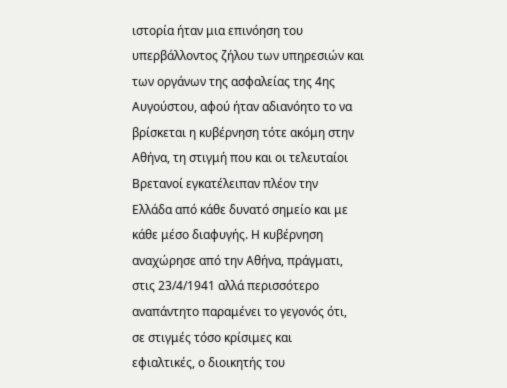ιστορία ήταν μια επινόηση του
υπερβάλλοντος ζήλου των υπηρεσιών και
των οργάνων της ασφαλείας της 4ης
Αυγούστου, αφού ήταν αδιανόητο το να
βρίσκεται η κυβέρνηση τότε ακόμη στην
Αθήνα, τη στιγμή που και οι τελευταίοι
Βρετανοί εγκατέλειπαν πλέον την
Ελλάδα από κάθε δυνατό σημείο και με
κάθε μέσο διαφυγής. Η κυβέρνηση
αναχώρησε από την Αθήνα, πράγματι,
στις 23/4/1941 αλλά περισσότερο
αναπάντητο παραμένει το γεγονός ότι,
σε στιγμές τόσο κρίσιμες και
εφιαλτικές, ο διοικητής του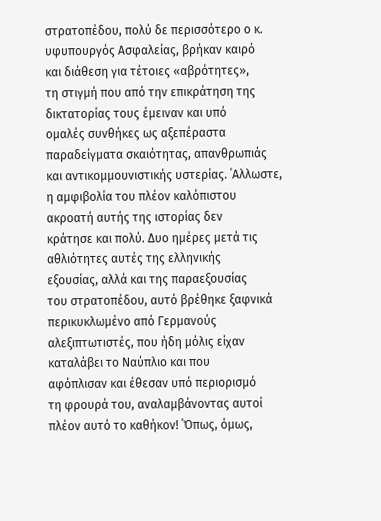στρατοπέδου, πολύ δε περισσότερο ο κ.
υφυπουργός Ασφαλείας, βρήκαν καιρό
και διάθεση για τέτοιες «αβρότητες»,
τη στιγμή που από την επικράτηση της
δικτατορίας τους έμειναν και υπό
ομαλές συνθήκες ως αξεπέραστα
παραδείγματα σκαιότητας, απανθρωπιάς
και αντικομμουνιστικής υστερίας. ΄Αλλωστε,
η αμφιβολία του πλέον καλόπιστου
ακροατή αυτής της ιστορίας δεν
κράτησε και πολύ. Δυο ημέρες μετά τις
αθλιότητες αυτές της ελληνικής
εξουσίας, αλλά και της παραεξουσίας
του στρατοπέδου, αυτό βρέθηκε ξαφνικά
περικυκλωμένο από Γερμανούς
αλεξιπτωτιστές, που ήδη μόλις είχαν
καταλάβει το Ναύπλιο και που
αφόπλισαν και έθεσαν υπό περιορισμό
τη φρουρά του, αναλαμβάνοντας αυτοί
πλέον αυτό το καθήκον! ΄Όπως, όμως,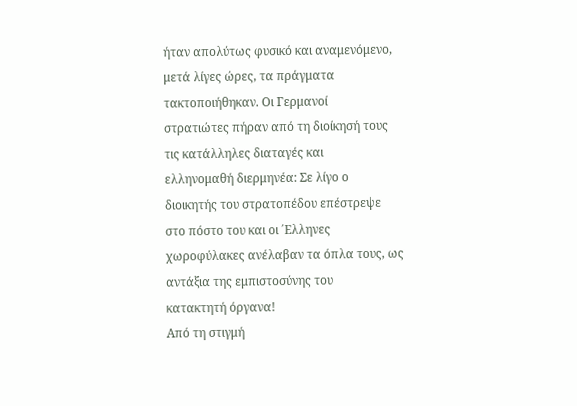ήταν απολύτως φυσικό και αναμενόμενο,
μετά λίγες ώρες, τα πράγματα
τακτοποιήθηκαν. Οι Γερμανοί
στρατιώτες πήραν από τη διοίκησή τους
τις κατάλληλες διαταγές και
ελληνομαθή διερμηνέα: Σε λίγο ο
διοικητής του στρατοπέδου επέστρεψε
στο πόστο του και οι ΄Ελληνες
χωροφύλακες ανέλαβαν τα όπλα τους, ως
αντάξια της εμπιστοσύνης του
κατακτητή όργανα!
Από τη στιγμή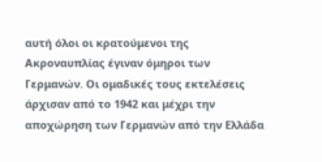αυτή όλοι οι κρατούμενοι της
Ακροναυπλίας έγιναν όμηροι των
Γερμανών. Οι ομαδικές τους εκτελέσεις
άρχισαν από το 1942 και μέχρι την
αποχώρηση των Γερμανών από την Ελλάδα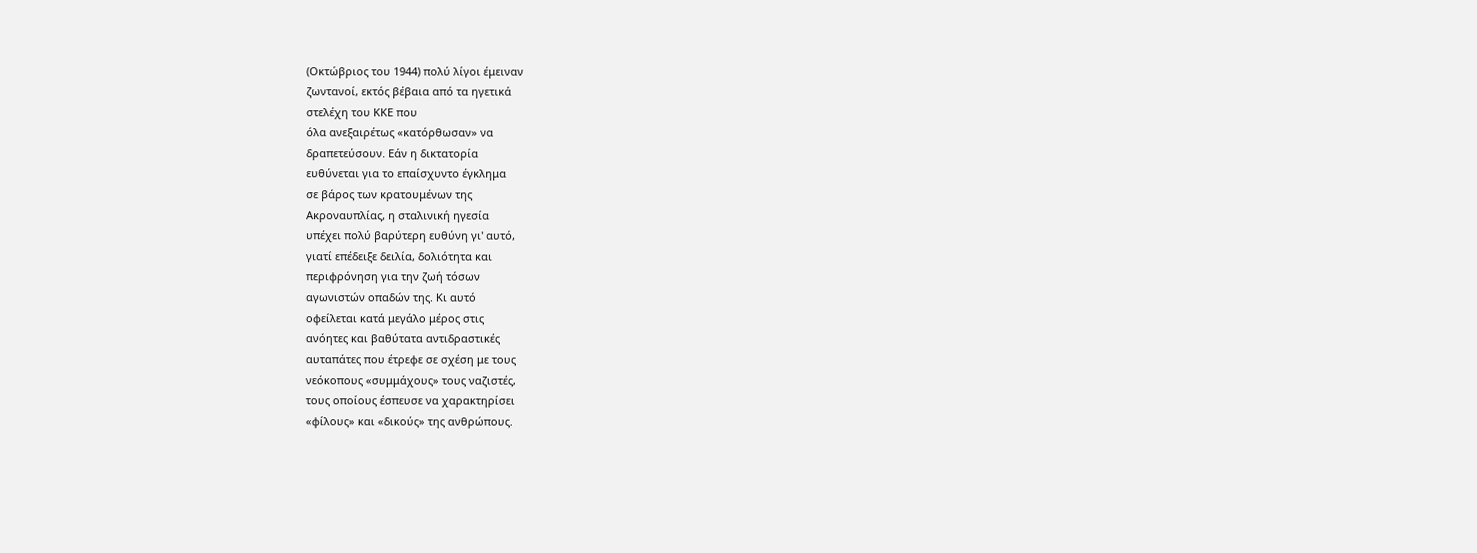(Οκτώβριος του 1944) πολύ λίγοι έμειναν
ζωντανοί, εκτός βέβαια από τα ηγετικά
στελέχη του ΚΚΕ που
όλα ανεξαιρέτως «κατόρθωσαν» να
δραπετεύσουν. Εάν η δικτατορία
ευθύνεται για το επαίσχυντο έγκλημα
σε βάρος των κρατουμένων της
Ακροναυπλίας, η σταλινική ηγεσία
υπέχει πολύ βαρύτερη ευθύνη γι' αυτό,
γιατί επέδειξε δειλία, δολιότητα και
περιφρόνηση για την ζωή τόσων
αγωνιστών οπαδών της. Κι αυτό
οφείλεται κατά μεγάλο μέρος στις
ανόητες και βαθύτατα αντιδραστικές
αυταπάτες που έτρεφε σε σχέση με τους
νεόκοπους «συμμάχους» τους ναζιστές,
τους οποίους έσπευσε να χαρακτηρίσει
«φίλους» και «δικούς» της ανθρώπους.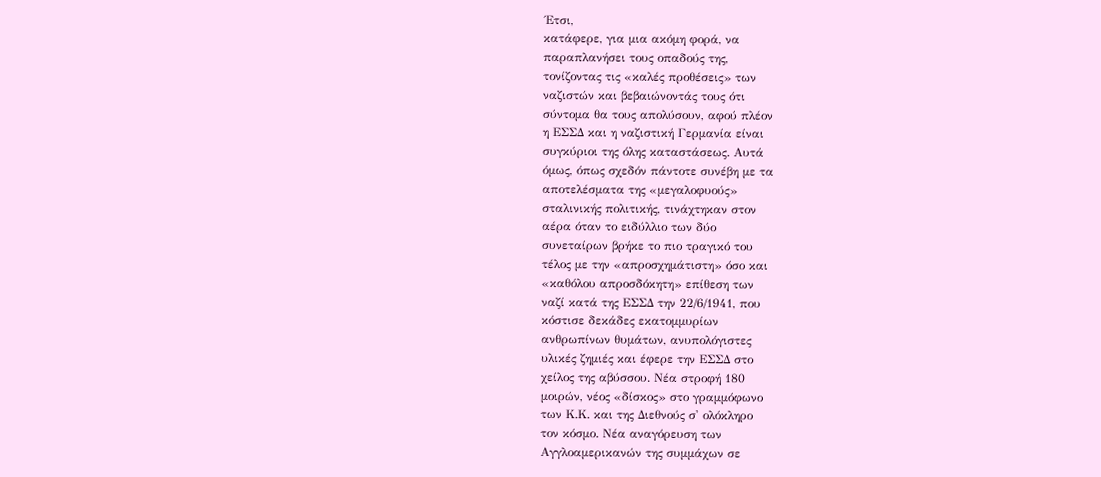΄Ετσι,
κατάφερε, για μια ακόμη φορά, να
παραπλανήσει τους οπαδούς της,
τονίζοντας τις «καλές προθέσεις» των
ναζιστών και βεβαιώνοντάς τους ότι
σύντομα θα τους απολύσουν, αφού πλέον
η ΕΣΣΔ και η ναζιστική Γερμανία είναι
συγκύριοι της όλης καταστάσεως. Αυτά
όμως, όπως σχεδόν πάντοτε συνέβη με τα
αποτελέσματα της «μεγαλοφυούς»
σταλινικής πολιτικής, τινάχτηκαν στον
αέρα όταν το ειδύλλιο των δύο
συνεταίρων βρήκε το πιο τραγικό του
τέλος με την «απροσχημάτιστη» όσο και
«καθόλου απροσδόκητη» επίθεση των
ναζί κατά της ΕΣΣΔ την 22/6/1941, που
κόστισε δεκάδες εκατομμυρίων
ανθρωπίνων θυμάτων, ανυπολόγιστες
υλικές ζημιές και έφερε την ΕΣΣΔ στο
χείλος της αβύσσου. Νέα στροφή 180
μοιρών, νέος «δίσκος» στο γραμμόφωνο
των Κ.Κ. και της Διεθνούς σ' ολόκληρο
τον κόσμο. Νέα αναγόρευση των
Αγγλοαμερικανών της συμμάχων σε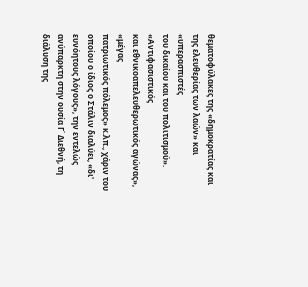θεματοφύλακες της «δημοκρατίας και
της ελευθερίας των λαών» και «υπερασπιστές
του δικαίου και του πολιτισμού». «Αντιφασιστικός
και εθνικοαπελευθερωτικός αγώνας», «μέγας
πατριωτικός πόλεμος» κ.λπ., χάριν του
οποίου ο ίδιος ο Στάλιν διαλύει, «δι'
ευνόητους λόγους», την εντελώς
ανύπαρκτη στην ουσία Γ΄ Διεθνή, τη
διάλυση της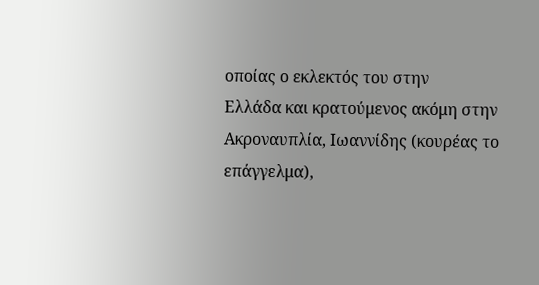οποίας ο εκλεκτός του στην
Ελλάδα και κρατούμενος ακόμη στην
Ακροναυπλία, Ιωαννίδης (κουρέας το
επάγγελμα),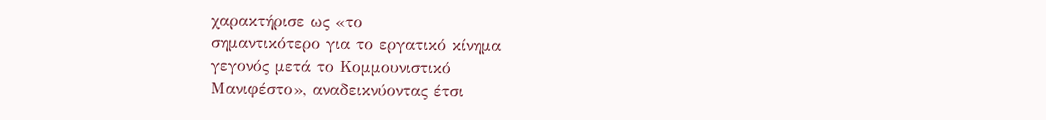χαρακτήρισε ως «το
σημαντικότερο για το εργατικό κίνημα
γεγονός μετά το Κομμουνιστικό
Μανιφέστο», αναδεικνύοντας έτσι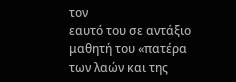τον
εαυτό του σε αντάξιο μαθητή του «πατέρα
των λαών και της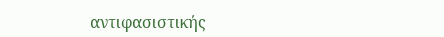αντιφασιστικής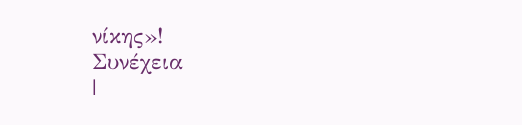νίκης»!
Συνέχεια
|